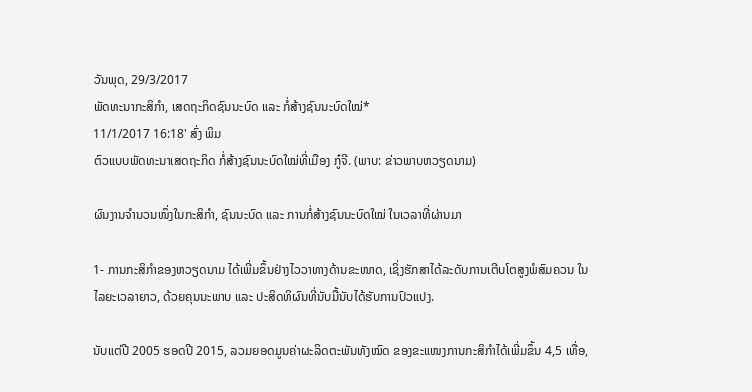ວັນພຸດ, 29/3/2017
ພັດທະນາກະສິກຳ, ເສດຖະກິດຊົນນະບົດ ແລະ ກໍ່ສ້າງຊົນນະບົດໃໝ່*
11/1/2017 16:18' ສົ່ງ ພິມ
ຕົວແບບພັດທະນາເສດຖະກິດ ກໍ່ສ້າງຊົນນະບົດໃໝ່ທີ່ເມືອງ ກູ໋ຈີ. (ພາບ: ຂ່າວພາບຫວຽດນາມ)

ຜົນງານຈຳນວນໜຶ່ງໃນກະສິກຳ, ຊົນນະບົດ ແລະ ການກໍ່ສ້າງຊົນນະບົດໃໝ່ ໃນເວລາທີ່ຜ່ານມາ

1- ການກະສິກຳຂອງຫວຽດນາມ ໄດ້ເພີ່ມຂຶ້ນຢ່າງໄວວາທາງດ້ານຂະໜາດ, ເຊິ່ງຮັກສາໄດ້ລະດັບການເຕີບໂຕສູງພໍສົມຄວນ ໃນໄລຍະເວລາຍາວ, ດ້ວຍຄຸນນະພາບ ແລະ ປະສິດທິຜົນທີ່ນັບມື້ນັບໄດ້ຮັບການປົວແປງ.

ນັບແຕ່ປີ 2005 ຮອດປີ 2015, ລວມຍອດມູນຄ່າຜະລິດຕະພັນທັງໝົດ ຂອງຂະແໜງການກະສິກຳໄດ້ເພີ່ມຂຶ້ນ 4,5 ເທື່ອ,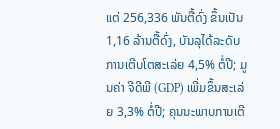ແຕ່ 256,336 ພັນຕື້ດົ່ງ ຂຶ້ນເປັນ 1,16 ລ້ານຕື້ດົ່ງ, ບັນລຸໄດ້ລະດັບການເຕີບໂຕສະເລ່ຍ 4,5% ຕໍ່ປີ; ມູນຄ່າ ຈີດີພີ (GDP) ເພີ່ມຂຶ້ນສະເລ່ຍ 3,3% ຕໍ່ປີ; ຄຸນນະພາບການເຕີ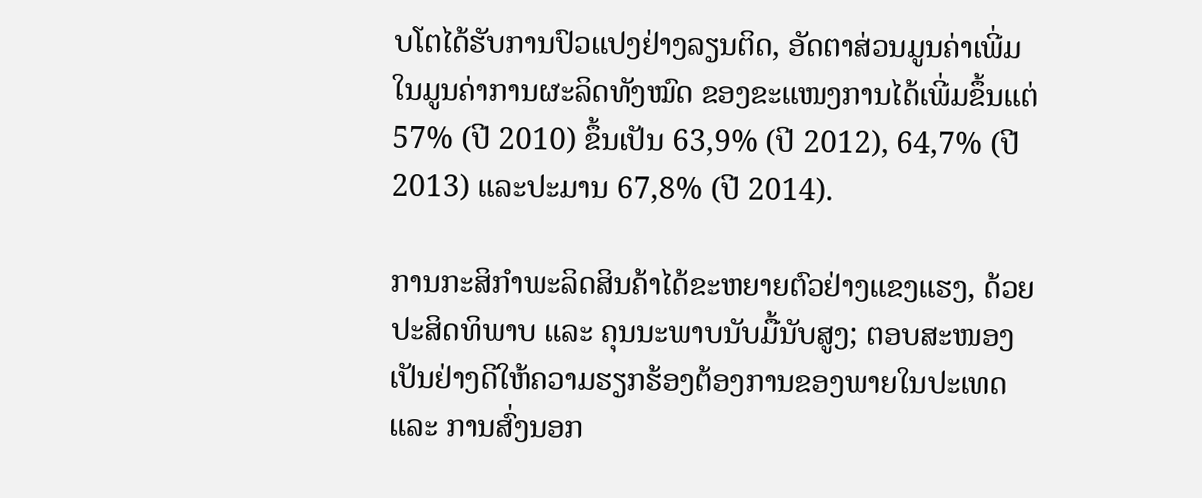ບໂຕໄດ້ຮັບການປົວແປງຢ່າງລຽນຕິດ, ອັດຕາສ່ວນມູນຄ່າເພີ່ມໃນມູນຄ່າການຜະລິດທັງໝົດ ຂອງຂະແໜງການໄດ້ເພີ່ມຂຶ້ນແຕ່ 57% (ປີ 2010) ຂຶ້ນເປັນ 63,9% (ປີ 2012), 64,7% (ປີ 2013) ແລະປະມານ 67,8% (ປີ 2014).

ການກະສິກຳພະລິດສິນຄ້າໄດ້ຂະຫຍາຍຕົວຢ່າງແຂງແຮງ, ດ້ວຍປະສິດທິພາບ ແລະ ຄຸນນະພາບນັບມື້ນັບສູງ; ຕອບສະໜອງເປັນຢ່າງດີໃຫ້ຄວາມຮຽກຮ້ອງຕ້ອງການຂອງພາຍໃນປະເທດ ແລະ ການສົ່ງນອກ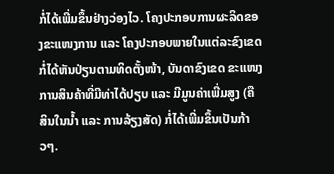ກໍ່ໄດ້ເພີ່ມຂຶ້ນຢ່າງວ່ອງໄວ. ໂຄງປະກອບການຜະລິດຂອງຂະແໜງການ ແລະ ໂຄງປະກອບພາຍໃນແຕ່ລະຂົງເຂດ ກໍ່ໄດ້ຫັນປ່ຽນຕາມທິດຕັ້ງໜ້າ, ບັນດາຂົງເຂດ ຂະແໜງການສິນຄ້າທີ່ມີທ່າໄດ້ປຽບ ແລະ ມີມູນຄ່າເພີ່ມສູງ (ຄື ສິນໃນນ້ຳ ແລະ ການລ້ຽງສັດ) ກໍ່ໄດ້ເພີ່ມຂຶ້ນເປັນກ້າວໆ.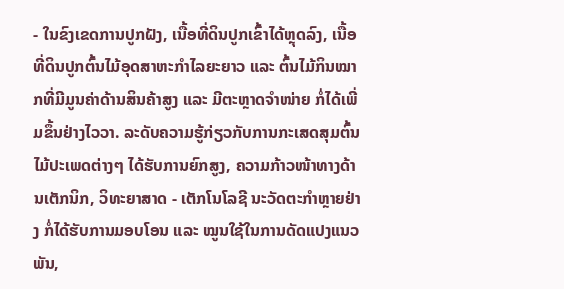- ໃນຂົງເຂດການປູກຝັງ, ເນື້ອທີ່ດິນປູກເຂົ້າໄດ້ຫຼຸດລົງ, ເນື້ອທີ່ດິນປູກຕົ້ນໄມ້ອຸດສາຫະກຳໄລຍະຍາວ ແລະ ຕົ້ນໄມ້ກິນໝາກທີ່ມີມູນຄ່າດ້ານສິນຄ້າສູງ ແລະ ມີຕະຫຼາດຈຳໜ່າຍ ກໍ່ໄດ້ເພີ່ມຂຶ້ນຢ່າງໄວວາ. ລະດັບຄວາມຮູ້ກ່ຽວກັບການກະເສດສຸມຕົ້ນໄມ້ປະເພດຕ່າງໆ ໄດ້ຮັບການຍົກສູງ, ຄວາມກ້າວໜ້າທາງດ້ານເຕັກນິກ, ວິທະຍາສາດ - ເຕັກໂນໂລຊີ ນະວັດຕະກຳຫຼາຍຢ່າງ ກໍ່ໄດ້ຮັບການມອບໂອນ ແລະ ໝູນໃຊ້ໃນການດັດແປງແນວພັນ,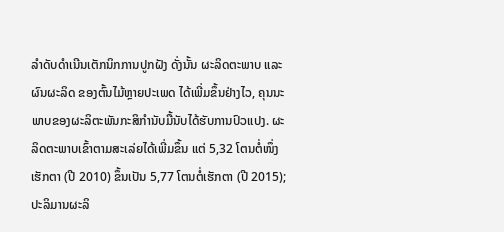ລຳດັບດຳເນີນເຕັກນິກການປູກຝັງ ດັ່ງນັ້ນ ຜະລິດຕະພາບ ແລະ ຜົນຜະລິດ ຂອງຕົ້ນໄມ້ຫຼາຍປະເພດ ໄດ້ເພີ່ມຂຶ້ນຢ່າງໄວ, ຄຸນນະພາບຂອງຜະລິຕະພັນກະສິກຳນັບມື້ນັບໄດ້ຮັບການປົວແປງ. ຜະລິດຕະພາບເຂົ້າຕາມສະເລ່ຍໄດ້ເພີ່ມຂຶ້ນ ແຕ່ 5,32 ໂຕນຕໍ່ໜຶ່ງເຮັກຕາ (ປີ 2010) ຂຶ້ນເປັນ 5,77 ໂຕນຕໍ່ເຮັກຕາ (ປີ 2015); ປະລິມານຜະລິ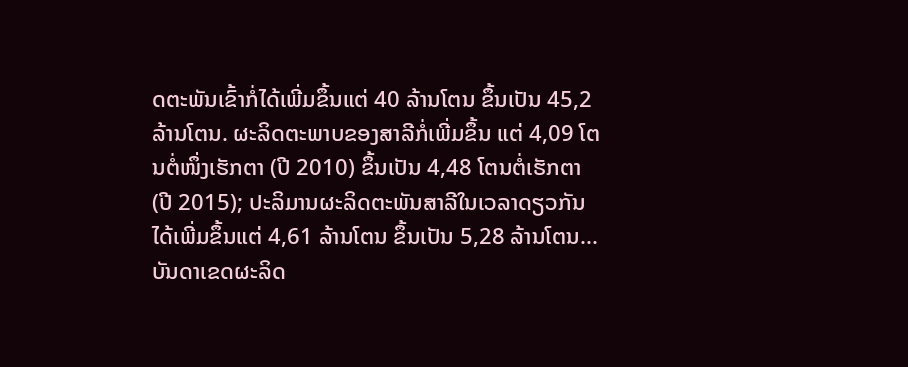ດຕະພັນເຂົ້າກໍ່ໄດ້ເພີ່ມຂຶ້ນແຕ່ 40 ລ້ານໂຕນ ຂຶ້ນເປັນ 45,2 ລ້ານໂຕນ. ຜະລິດຕະພາບຂອງສາລີກໍ່ເພີ່ມຂຶ້ນ ແຕ່ 4,09 ໂຕນຕໍ່ໜຶ່ງເຮັກຕາ (ປີ 2010) ຂຶ້ນເປັນ 4,48 ໂຕນຕໍ່ເຮັກຕາ (ປີ 2015); ປະລິມານຜະລິດຕະພັນສາລີໃນເວລາດຽວກັນໄດ້ເພີ່ມຂຶ້ນແຕ່ 4,61 ລ້ານໂຕນ ຂຶ້ນເປັນ 5,28 ລ້ານໂຕນ... ບັນດາເຂດຜະລິດ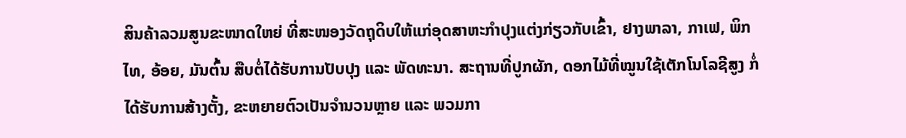ສິນຄ້າລວມສູນຂະໜາດໃຫຍ່ ທີ່ສະໜອງວັດຖຸດິບໃຫ້ແກ່ອຸດສາຫະກຳປຸງແຕ່ງກ່ຽວກັບເຂົ້າ, ຢາງພາລາ, ກາເຟ, ພິກໄທ, ອ້ອຍ, ມັນຕົ້ນ ສືບຕໍ່ໄດ້ຮັບການປັບປຸງ ແລະ ພັດທະນາ. ສະຖານທີ່ປູກຜັກ, ດອກໄມ້ທີ່ໝູນໃຊ້ເຕັກໂນໂລຊີສູງ ກໍ່ໄດ້ຮັບການສ້າງຕັ້ງ, ຂະຫຍາຍຕົວເປັນຈຳນວນຫຼາຍ ແລະ ພວມກາ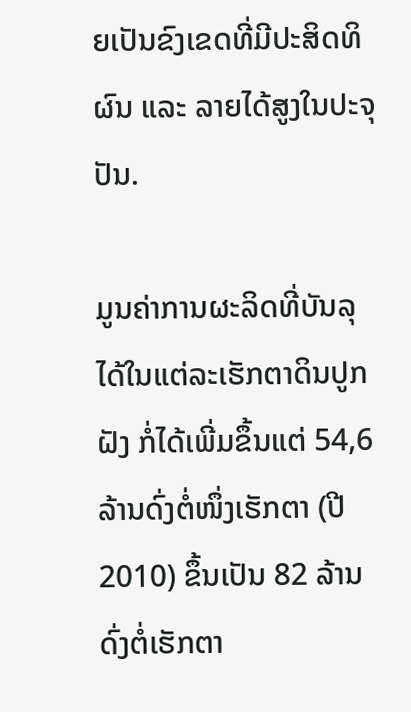ຍເປັນຂົງເຂດທີ່ມີປະສິດທິຜົນ ແລະ ລາຍໄດ້ສູງໃນປະຈຸປັນ.

ມູນຄ່າການຜະລິດທີ່ບັນລຸໄດ້ໃນແຕ່ລະເຮັກຕາດິນປູກຝັງ ກໍ່ໄດ້ເພີ່ມຂຶ້ນແຕ່ 54,6 ລ້ານດົ່ງຕໍ່ໜຶ່ງເຮັກຕາ (ປີ 2010) ຂຶ້ນເປັນ 82 ລ້ານດົ່ງຕໍ່ເຮັກຕາ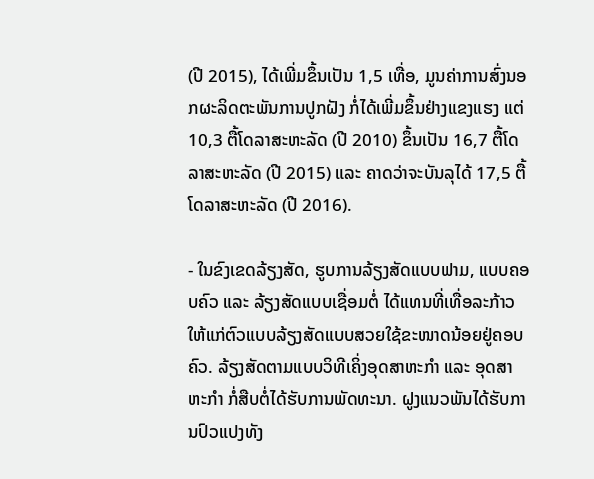(ປີ 2015), ໄດ້ເພີ່ມຂຶ້ນເປັນ 1,5 ເທື່ອ, ມູນຄ່າການສົ່ງນອກຜະລິດຕະພັນການປູກຝັງ ກໍ່ໄດ້ເພີ່ມຂຶ້ນຢ່າງແຂງແຮງ ແຕ່ 10,3 ຕື້ໂດລາສະຫະລັດ (ປີ 2010) ຂຶ້ນເປັນ 16,7 ຕື້ໂດລາສະຫະລັດ (ປີ 2015) ແລະ ຄາດວ່າຈະບັນລຸໄດ້ 17,5 ຕື້ໂດລາສະຫະລັດ (ປີ 2016).

- ໃນຂົງເຂດລ້ຽງສັດ, ຮູບການລ້ຽງສັດແບບຟາມ, ແບບຄອບຄົວ ແລະ ລ້ຽງສັດແບບເຊື່ອມຕໍ່ ໄດ້ແທນທີ່ເທື່ອລະກ້າວໃຫ້ແກ່ຕົວແບບລ້ຽງສັດແບບສວຍໃຊ້ຂະໜາດນ້ອຍຢູ່ຄອບຄົວ. ລ້ຽງສັດຕາມແບບວິທີເຄິ່ງອຸດສາຫະກຳ ແລະ ອຸດສາຫະກຳ ກໍ່ສືບຕໍ່ໄດ້ຮັບການພັດທະນາ. ຝູງແນວພັນໄດ້ຮັບການປົວແປງທັງ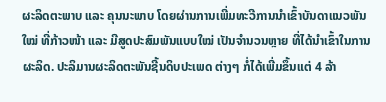ຜະລິດຕະພາບ ແລະ ຄຸນນະພາບ ໂດຍຜ່ານການເພີ່ມທະວີການນຳເຂົ້າບັນດາແນວພັນໃໝ່ ທີ່ກ້າວໜ້າ ແລະ ມີສູດປະສົມພັນແບບໃໝ່ ເປັນຈຳນວນຫຼາຍ ທີ່ໄດ້ນຳເຂົ້າໃນການຜະລິດ. ປະລິມານຜະລິດຕະພັນຊີ້ນດິບປະເພດ ຕ່າງໆ ກໍ່ໄດ້ເພີ່ມຂຶ້ນແຕ່ 4 ລ້າ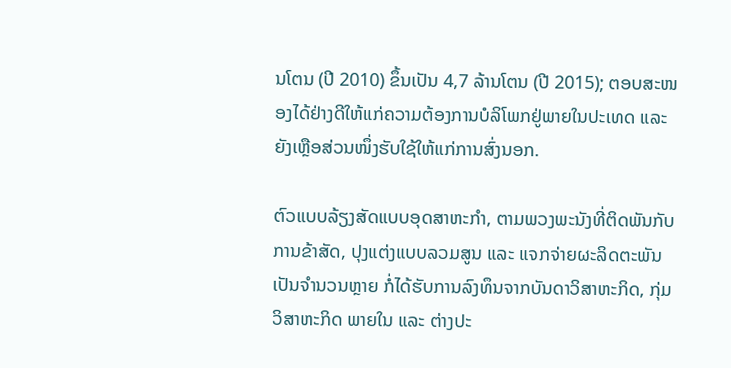ນໂຕນ (ປີ 2010) ຂຶ້ນເປັນ 4,7 ລ້ານໂຕນ (ປີ 2015); ຕອບສະໜອງໄດ້ຢ່າງດີໃຫ້ແກ່ຄວາມຕ້ອງການບໍລິໂພກຢູ່ພາຍໃນປະເທດ ແລະ ຍັງເຫຼືອສ່ວນໜຶ່ງຮັບໃຊ້ໃຫ້ແກ່ການສົ່ງນອກ.

ຕົວແບບລ້ຽງສັດແບບອຸດສາຫະກຳ, ຕາມພວງພະນັງທີ່ຕິດພັນກັບການຂ້າສັດ, ປຸງແຕ່ງແບບລວມສູນ ແລະ ແຈກຈ່າຍຜະລິດຕະພັນເປັນຈຳນວນຫຼາຍ ກໍ່ໄດ້ຮັບການລົງທຶນຈາກບັນດາວິສາຫະກິດ, ກຸ່ມວິສາຫະກິດ ພາຍໃນ ແລະ ຕ່າງປະ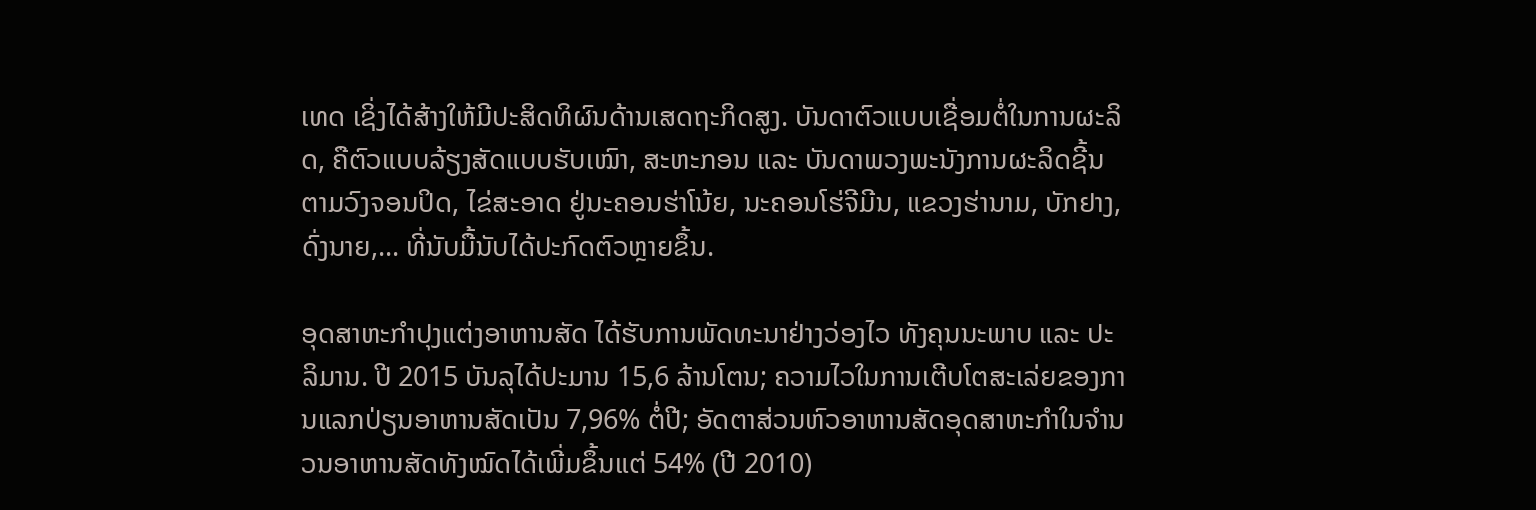ເທດ ເຊິ່ງໄດ້ສ້າງໃຫ້ມີປະສິດທິຜົນດ້ານເສດຖະກິດສູງ. ບັນດາຕົວແບບເຊື່ອມຕໍ່ໃນການຜະລິດ, ຄືຕົວແບບລ້ຽງສັດແບບຮັບເໝົາ, ສະຫະກອນ ແລະ ບັນດາພວງພະນັງການຜະລິດຊີ້ນຕາມວົງຈອນປິດ, ໄຂ່ສະອາດ ຢູ່ນະຄອນຮ່າໂນ້ຍ, ນະຄອນໂຮ່ຈີມີນ, ແຂວງຮ່ານາມ, ບັກຢາງ, ດົ່ງນາຍ,... ທີ່ນັບມື້ນັບໄດ້ປະກົດຕົວຫຼາຍຂຶ້ນ.

ອຸດສາຫະກຳປຸງແຕ່ງອາຫານສັດ ໄດ້ຮັບການພັດທະນາຢ່າງວ່ອງໄວ ທັງຄຸນນະພາບ ແລະ ປະລິມານ. ປີ 2015 ບັນລຸໄດ້ປະມານ 15,6 ລ້ານໂຕນ; ຄວາມໄວໃນການເຕີບໂຕສະເລ່ຍຂອງການແລກປ່ຽນອາຫານສັດເປັນ 7,96% ຕໍ່ປີ; ອັດຕາສ່ວນຫົວອາຫານສັດອຸດສາຫະກຳໃນຈຳນວນອາຫານສັດທັງໝົດໄດ້ເພີ່ມຂຶ້ນແຕ່ 54% (ປີ 2010)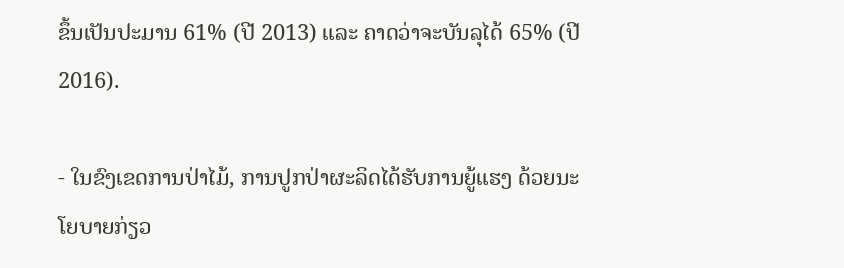ຂຶ້ນເປັນປະມານ 61% (ປີ 2013) ແລະ ຄາດວ່າຈະບັນລຸໄດ້ 65% (ປີ 2016).

- ໃນຂົງເຂດການປ່າໄມ້, ການປູກປ່າຜະລິດໄດ້ຮັບການຍູ້ແຮງ ດ້ວຍນະໂຍບາຍກ່ຽວ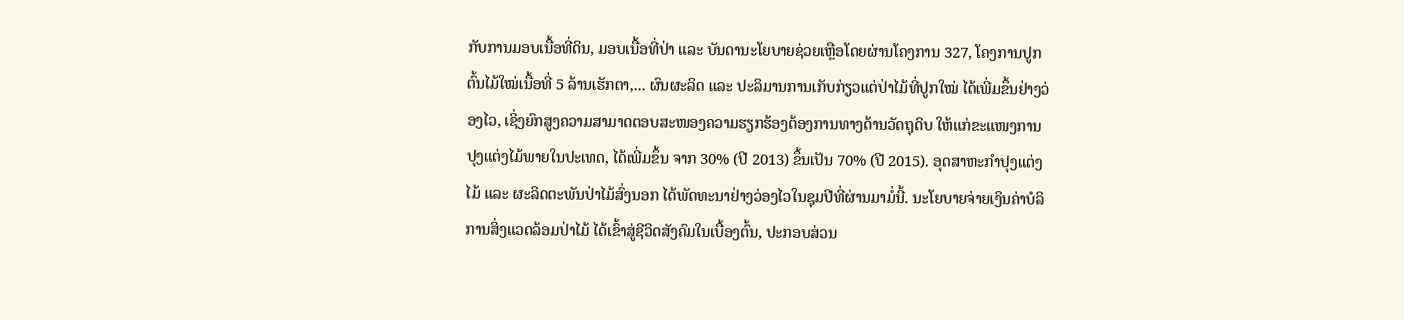ກັບການມອບເນື້ອທີ່ດິນ, ມອບເນື້ອທີ່ປ່າ ແລະ ບັນດານະໂຍບາຍຊ່ວຍເຫຼືອໂດຍຜ່ານໂຄງການ 327, ໂຄງການປູກຕົ້ນໄມ້ໃໝ່ເນື້ອທີ່ 5 ລ້ານເຮັກຕາ,... ຜົນຜະລິດ ແລະ ປະລິມານການເກັບກ່ຽວແຕ່ປ່າໄມ້ທີ່ປູກໃໝ່ ໄດ້ເພີ່ມຂຶ້ນຢ່າງວ່ອງໄວ, ເຊິ່ງຍົກສູງຄວາມສາມາດຕອບສະໜອງຄວາມຮຽກຮ້ອງຕ້ອງການທາງດ້ານວັດຖຸດິບ ໃຫ້ແກ່ຂະແໜງການປຸງແຕ່ງໄມ້ພາຍໃນປະເທດ, ໄດ້ເພີ່ມຂຶ້ນ ຈາກ 30% (ປີ 2013) ຂຶ້ນເປັນ 70% (ປີ 2015). ອຸດສາຫະກຳປຸງແຕ່ງໄມ້ ແລະ ຜະລິດຕະພັນປ່າໄມ້ສົ່ງນອກ ໄດ້ພັດທະນາຢ່າງວ່ອງໄວໃນຊຸມປີທີ່ຜ່ານມາມໍ່ນີ້. ນະໂຍບາຍຈ່າຍເງິນຄ່າບໍລິການສິ່ງແວດລ້ອມປ່າໄມ້ ໄດ້ເຂົ້າສູ່ຊີວິດສັງຄົມໃນເບື້ອງຕົ້ນ, ປະກອບສ່ວນ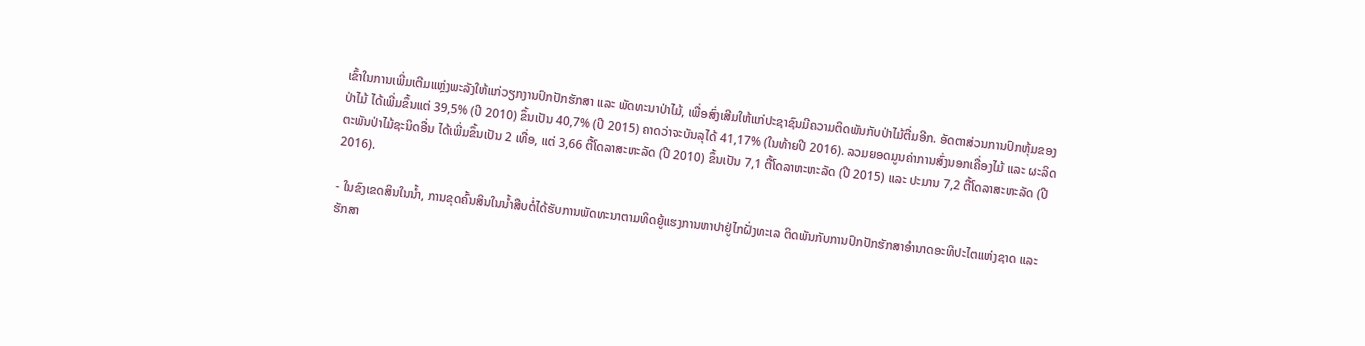ເຂົ້າໃນການເພີ່ມເຕີມແຫຼ່ງພະລັງໃຫ້ແກ່ວຽກງານປົກປັກຮັກສາ ແລະ ພັດທະນາປ່າໄມ້, ເພື່ອສົ່ງເສີມໃຫ້ແກ່ປະຊາຊົນມີຄວາມຕິດພັນກັບປ່າໄມ້ຕື່ມອີກ. ອັດຕາສ່ວນການປົກຫຸ້ມຂອງປ່າໄມ້ ໄດ້ເພີ່ມຂຶ້ນແຕ່ 39,5% (ປີ 2010) ຂຶ້ນເປັນ 40,7% (ປີ 2015) ຄາດວ່າຈະບັນລຸໄດ້ 41,17% (ໃນທ້າຍປີ 2016). ລວມຍອດມູນຄ່າການສົ່ງນອກເຄື່ອງໄມ້ ແລະ ຜະລິດຕະພັນປ່າໄມ້ຊະນິດອື່ນ ໄດ້ເພີ່ມຂຶ້ນເປັນ 2 ເທື່ອ, ແຕ່ 3,66 ຕື້ໂດລາສະຫະລັດ (ປີ 2010) ຂຶ້ນເປັນ 7,1 ຕື້ໂດລາຫະຫະລັດ (ປີ 2015) ແລະ ປະມານ 7,2 ຕື້ໂດລາສະຫະລັດ (ປີ 2016).

- ໃນຂົງເຂດສິນໃນນ້ຳ, ການຂຸດຄົ້ນສິນໃນນ້ຳສືບຕໍ່ໄດ້ຮັບການພັດທະນາຕາມທິດຍູ້ແຮງການຫາປາຢູ່ໄກຝັ່ງທະເລ ຕິດພັນກັບການປົກປັກຮັກສາອຳນາດອະທິປະໄຕແຫ່ງຊາດ ແລະ ຮັກສາ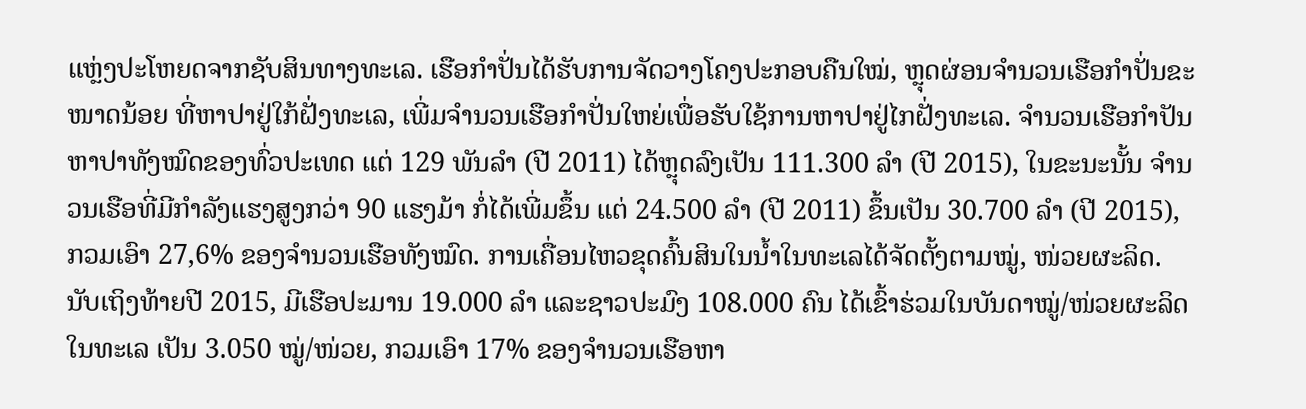ແຫຼ່ງປະໂຫຍດຈາກຊັບສິນທາງທະເລ. ເຮືອກຳປັ່ນໄດ້ຮັບການຈັດວາງໂຄງປະກອບຄືນໃໝ່, ຫຼຸດຜ່ອນຈຳນວນເຮືອກຳປັ່ນຂະໜາດນ້ອຍ ທີ່ຫາປາຢູ່ໃກ້ຝັ່ງທະເລ, ເພີ່ມຈຳນວນເຮືອກຳປັ່ນໃຫຍ່ເພື່ອຮັບໃຊ້ການຫາປາຢູ່ໄກຝັ່ງທະເລ. ຈຳນວນເຮືອກຳປັນຫາປາທັງໝົດຂອງທົ່ວປະເທດ ແຕ່ 129 ພັນລຳ (ປີ 2011) ໄດ້ຫຼຸດລົງເປັນ 111.300 ລຳ (ປີ 2015), ໃນຂະນະນັ້ນ ຈຳນວນເຮືອທີ່ມີກຳລັງແຮງສູງກວ່າ 90 ແຮງມ້າ ກໍ່ໄດ້ເພີ່ມຂຶ້ນ ແຕ່ 24.500 ລຳ (ປີ 2011) ຂຶ້ນເປັນ 30.700 ລຳ (ປີ 2015), ກວມເອົາ 27,6% ຂອງຈຳນວນເຮືອທັງໝົດ. ການເຄື່ອນໄຫວຂຸດຄົ້ນສິນໃນນ້ຳໃນທະເລໄດ້ຈັດຕັ້ງຕາມໝູ່, ໜ່ວຍຜະລິດ. ນັບເຖິງທ້າຍປີ 2015, ມີເຮືອປະມານ 19.000 ລຳ ແລະຊາວປະມົງ 108.000 ຄົນ ໄດ້ເຂົ້າຮ່ວມໃນບັນດາໝູ່/ໜ່ວຍຜະລິດໃນທະເລ ເປັນ 3.050 ໝູ່/ໜ່ວຍ, ກວມເອົາ 17% ຂອງຈຳນວນເຮືອຫາ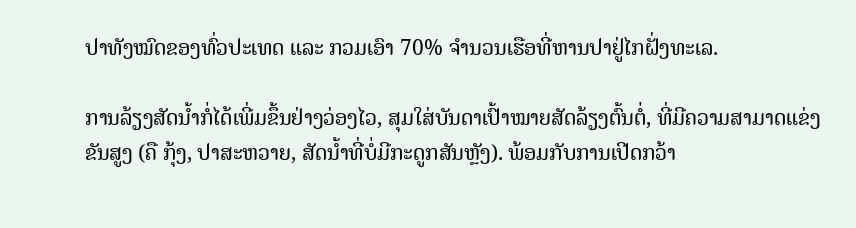ປາທັງໝົດຂອງທົ່ວປະເທດ ແລະ ກວມເອົາ 70% ຈຳນວນເຮືອທີ່ຫານປາຢູ່ໄກຝັ່ງທະເລ.

ການລ້ຽງສັດນ້ຳກໍ່ໄດ້ເພີ່ມຂຶ້ນຢ່າງວ່ອງໄວ, ສຸມໃສ່ບັນດາເປົ້າໝາຍສັດລ້ຽງຕົ້ນຕໍ່, ທີ່ມີຄວາມສາມາດແຂ່ງຂັນສູງ (ຄື ກຸ້ງ, ປາສະຫວາຍ, ສັດນ້ຳທີ່ບໍ່ມີກະດູກສັນຫຼັງ). ພ້ອມກັບການເປີດກວ້າ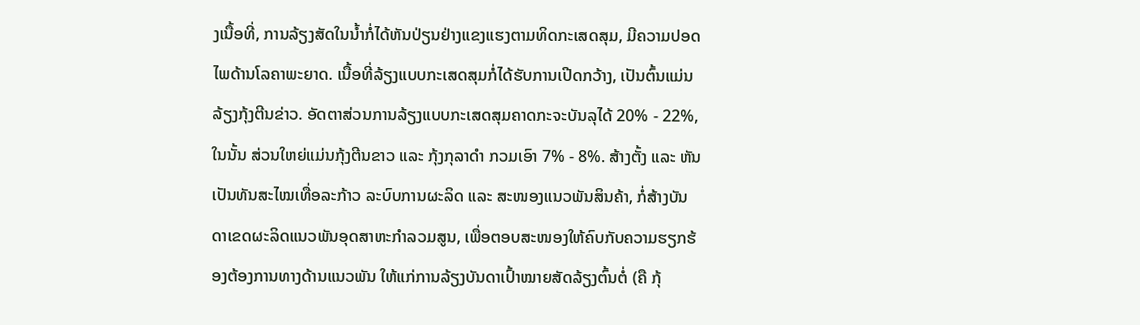ງເນື້ອທີ່, ການລ້ຽງສັດໃນນ້ຳກໍ່ໄດ້ຫັນປ່ຽນຢ່າງແຂງແຮງຕາມທິດກະເສດສຸມ, ມີຄວາມປອດໄພດ້ານໂລຄາພະຍາດ. ເນື້ອທີ່ລ້ຽງແບບກະເສດສຸມກໍ່ໄດ້ຮັບການເປີດກວ້າງ, ເປັນຕົ້ນແມ່ນລ້ຽງກຸ້ງຕີນຂ່າວ. ອັດຕາສ່ວນການລ້ຽງແບບກະເສດສຸມຄາດກະຈະບັນລຸໄດ້ 20% - 22%, ໃນນັ້ນ ສ່ວນໃຫຍ່ແມ່ນກຸ້ງຕີນຂາວ ແລະ ກຸ້ງກຸລາດຳ ກວມເອົາ 7% - 8%. ສ້າງຕັ້ງ ແລະ ຫັນເປັນທັນສະໄໝເທື່ອລະກ້າວ ລະບົບການຜະລິດ ແລະ ສະໜອງແນວພັນສິນຄ້າ, ກໍ່ສ້າງບັນດາເຂດຜະລິດແນວພັນອຸດສາຫະກຳລວມສູນ, ເພື່ອຕອບສະໜອງໃຫ້ຄົບກັບຄວາມຮຽກຮ້ອງຕ້ອງການທາງດ້ານແນວພັນ ໃຫ້ແກ່ການລ້ຽງບັນດາເປົ້າໝາຍສັດລ້ຽງຕົ້ນຕໍ່ (ຄື ກຸ້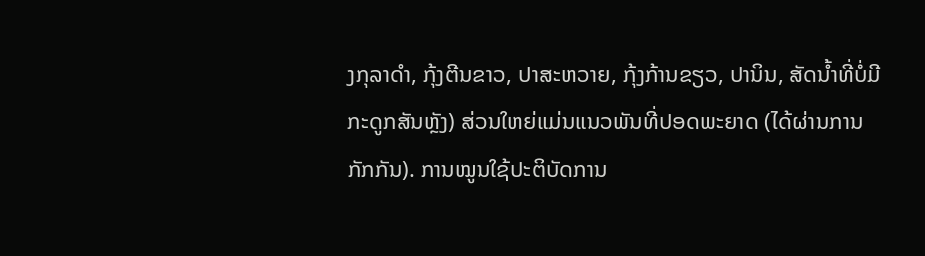ງກຸລາດຳ, ກຸ້ງຕີນຂາວ, ປາສະຫວາຍ, ກຸ້ງກ້ານຂຽວ, ປານິນ, ສັດນ້ຳທີ່ບໍ່ມີກະດູກສັນຫຼັງ) ສ່ວນໃຫຍ່ແມ່ນແນວພັນທີ່ປອດພະຍາດ (ໄດ້ຜ່ານການກັກກັນ). ການໝູນໃຊ້ປະຕິບັດການ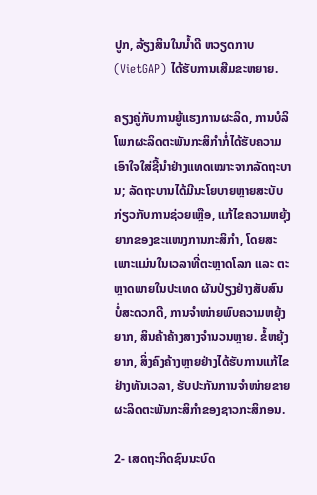ປູກ, ລ້ຽງສິນໃນນ້ຳດີ ຫວຽດກາບ (VietGAP) ໄດ້ຮັບການເສີມຂະຫຍາຍ.

ຄຽງຄູ່ກັບການຍູ້ແຮງການຜະລິດ, ການບໍລິໂພກຜະລິດຕະພັນກະສິກຳກໍ່ໄດ້ຮັບຄວາມເອົາໃຈໃສ່ຊີ້ນຳຢ່າງແທດເໝາະຈາກລັດຖະບານ; ລັດຖະບານໄດ້ມີນະໂຍບາຍຫຼາຍສະບັບກ່ຽວກັບການຊ່ວຍເຫຼືອ, ແກ້ໄຂຄວາມຫຍຸ້ງຍາກຂອງຂະແໜງການກະສິກຳ, ໂດຍສະເພາະແມ່ນໃນເວລາທີ່ຕະຫຼາດໂລກ ແລະ ຕະຫຼາດພາຍໃນປະເທດ ຜັນປ່ຽງຢ່າງສັບສົນ ບໍ່ສະດວກດີ, ການຈຳໜ່າຍພົບຄວາມຫຍຸ້ງຍາກ, ສິນຄ້າຄ້າງສາງຈຳນວນຫຼາຍ. ຂໍ້ຫຍຸ້ງຍາກ, ສິ່ງຄົງຄ້າງຫຼາຍຢ່າງໄດ້ຮັບການແກ້ໄຂຢ່າງທັນເວລາ, ຮັບປະກັນການຈຳໜ່າຍຂາຍຜະລິດຕະພັນກະສິກຳຂອງຊາວກະສິກອນ.

2- ເສດຖະກິດຊົນນະບົດ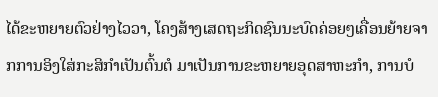ໄດ້ຂະຫຍາຍຕົວຢ່າງໄວວາ, ໂຄງສ້າງເສດຖະກິດຊົນນະບົດຄ່ອຍໆເຄື່ອນຍ້າຍຈາກການອິງໃສ່ກະສິກຳເປັນຕົ້ນຕໍ ມາເປັນການຂະຫຍາຍອຸດສາຫະກຳ, ການບໍ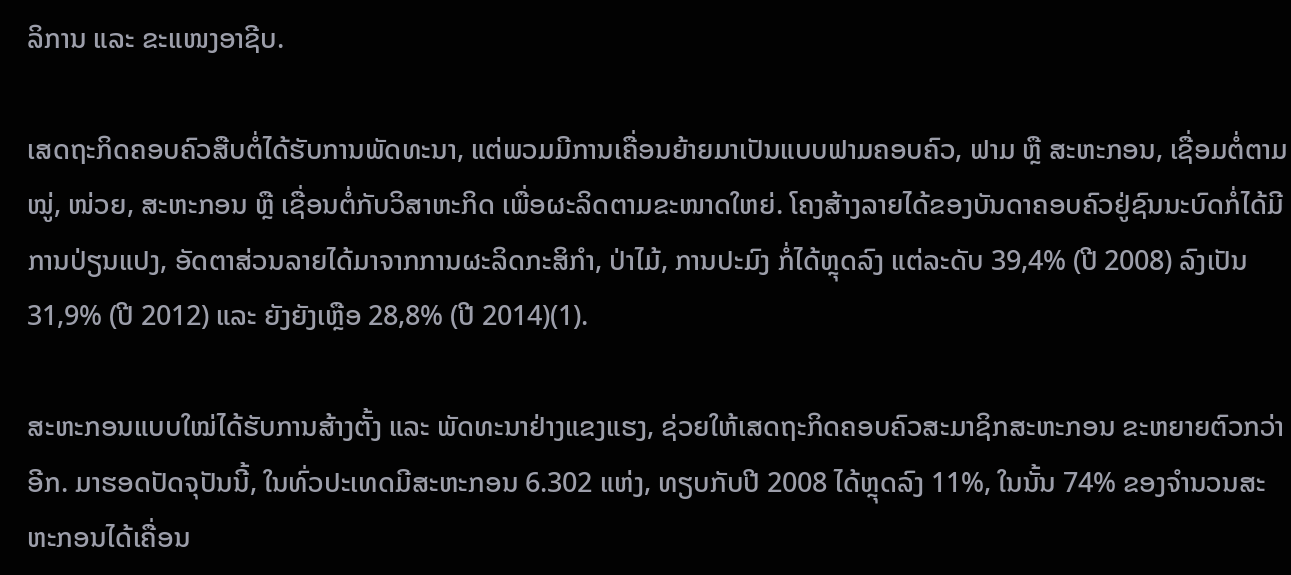ລິການ ແລະ ຂະແໜງອາຊີບ.

ເສດຖະກິດຄອບຄົວສືບຕໍ່ໄດ້ຮັບການພັດທະນາ, ແຕ່ພວມມີການເຄື່ອນຍ້າຍມາເປັນແບບຟາມຄອບຄົວ, ຟາມ ຫຼື ສະຫະກອນ, ເຊື່ອມຕໍ່ຕາມໝູ່, ໜ່ວຍ, ສະຫະກອນ ຫຼື ເຊື່ອນຕໍ່ກັບວິສາຫະກິດ ເພື່ອຜະລິດຕາມຂະໜາດໃຫຍ່. ໂຄງສ້າງລາຍໄດ້ຂອງບັນດາຄອບຄົວຢູ່ຊົນນະບົດກໍ່ໄດ້ມີການປ່ຽນແປງ, ອັດຕາສ່ວນລາຍໄດ້ມາຈາກການຜະລິດກະສິກຳ, ປ່າໄມ້, ການປະມົງ ກໍ່ໄດ້ຫຼຸດລົງ ແຕ່ລະດັບ 39,4% (ປີ 2008) ລົງເປັນ 31,9% (ປີ 2012) ແລະ ຍັງຍັງເຫຼືອ 28,8% (ປີ 2014)(1).

ສະຫະກອນແບບໃໝ່ໄດ້ຮັບການສ້າງຕັ້ງ ແລະ ພັດທະນາຢ່າງແຂງແຮງ, ຊ່ວຍໃຫ້ເສດຖະກິດຄອບຄົວສະມາຊິກສະຫະກອນ ຂະຫຍາຍຕົວກວ່າອີກ. ມາຮອດປັດຈຸປັນນີ້, ໃນທົ່ວປະເທດມີສະຫະກອນ 6.302 ແຫ່ງ, ທຽບກັບປີ 2008 ໄດ້ຫຼຸດລົງ 11%, ໃນນັ້ນ 74% ຂອງຈຳນວນສະຫະກອນໄດ້ເຄື່ອນ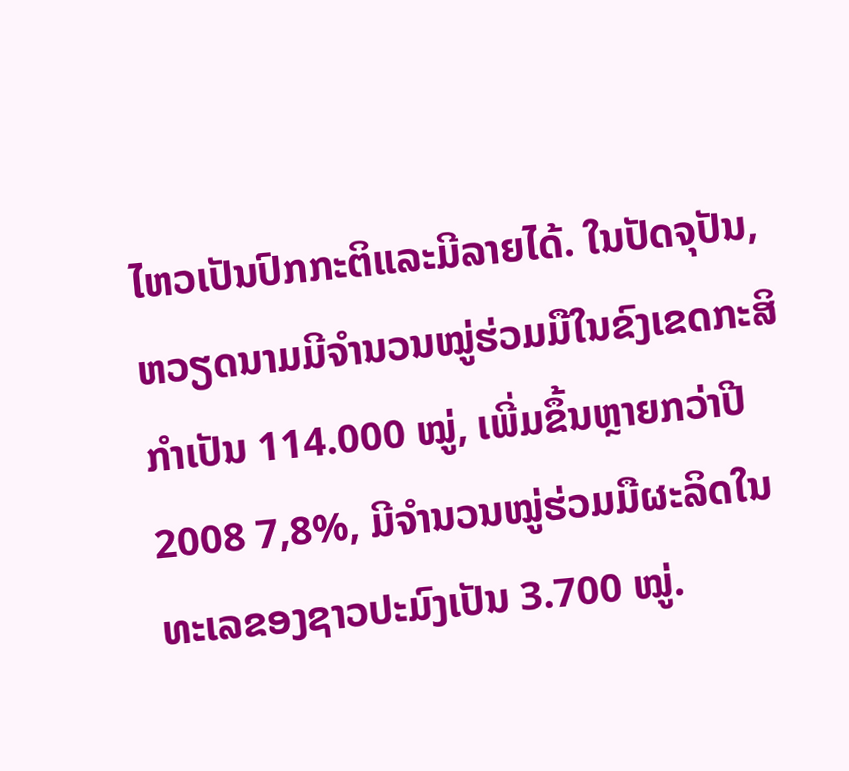ໄຫວເປັນປົກກະຕິແລະມີລາຍໄດ້. ໃນປັດຈຸປັນ, ຫວຽດນາມມີຈຳນວນໝູ່ຮ່ວມມືໃນຂົງເຂດກະສິກຳເປັນ 114.000 ໝູ່, ເພີ່ມຂຶ້ນຫຼາຍກວ່າປີ 2008 7,8%, ມີຈຳນວນໝູ່ຮ່ວມມືຜະລິດໃນທະເລຂອງຊາວປະມົງເປັນ 3.700 ໝູ່.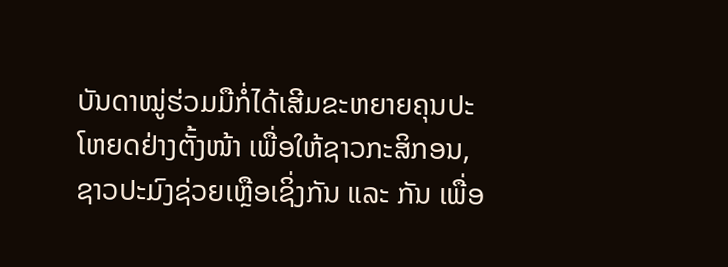ບັນດາໝູ່ຮ່ວມມືກໍ່ໄດ້ເສີມຂະຫຍາຍຄຸນປະໂຫຍດຢ່າງຕັ້ງໜ້າ ເພື່ອໃຫ້ຊາວກະສິກອນ, ຊາວປະມົງຊ່ວຍເຫຼືອເຊິ່ງກັນ ແລະ ກັນ ເພື່ອ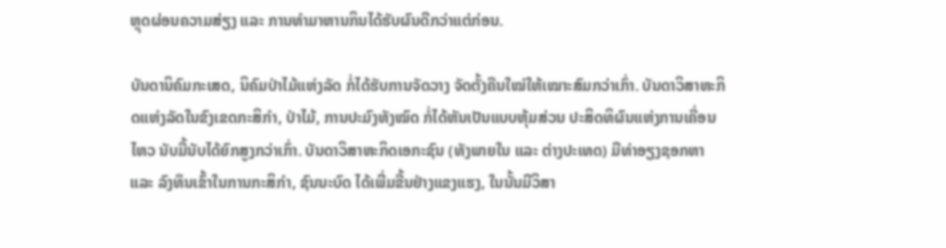ຫຼຸດຜ່ອນຄວາມສ່ຽງ ແລະ ການທຳມາຫານກິນໄດ້ຮັບຜົນດີກວ່າແຕ່ກ່ອນ.

ບັນດານິຄົມກະເສດ, ນິຄົມປ່າໄມ້ແຫ່ງລັດ ກໍ່ໄດ້ຮັບການຈັດວາງ ຈັດຕັ້ງຄືນໃໝ່ໃຫ້ເໝາະສົມກວ່າເກົ່າ. ບັນດາວິສາຫະກິດແຫ່ງລັດໃນຂົງເຂດກະສິກຳ, ປ່າໄມ້, ການປະມົງທັງໝົດ ກໍ່ໄດ້ຫັນເປັນແບບຫຸ້ມສ່ວນ ປະສິດທິຜົນແຫ່ງການເຄື່ອນໄຫວ ນັບມື້ນັບໄດ້ຍົກສູງກວ່າເກົ່າ. ບັນດາວິສາຫະກິດເອກະຊົນ (ທັງພາຍໃນ ແລະ ຕ່າງປະເທດ) ມີທ່າອຽງຊອກຫາ ແລະ ລົງທຶນເຂົ້າໃນການກະສິກຳ, ຊົນນະບົດ ໄດ້ເພີ່ມຂື້ນຢ່າງແຂງແຮງ, ໃນນັ້ນມີວິສາ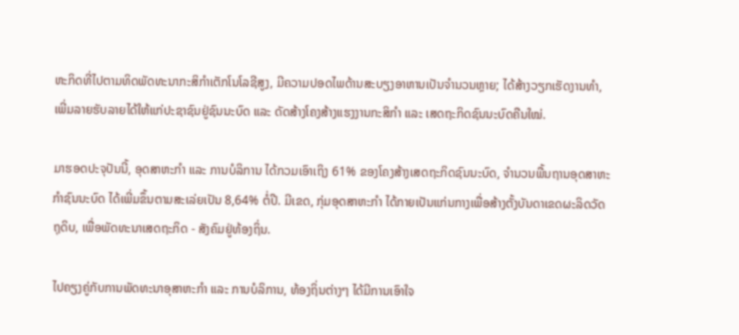ຫະກິດທີ່ໄປຕາມທິດພັດທະນາກະສິກຳເຕັກໂນໂລຊີສູງ, ມີຄວາມປອດໄພດ້ານສະບຽງອາຫານເປັນຈຳນວນຫຼາຍ; ໄດ້ສ້າງວຽກເຮັດງານທຳ, ເພີ່ມລາຍຮັບລາຍໄດ້ໃຫ້ແກ່ປະຊາຊົນຢູ່ຊົນນະບົດ ແລະ ດັດສ້າງໂຄງສ້າງແຮງງານກະສິກຳ ແລະ ເສດຖະກິດຊົນນະບົດຄືນໃໝ່.

ມາຮອດປະຈຸປັນນີ້, ອຸດສາຫະກຳ ແລະ ການບໍລິການ ໄດ້ກວມເອົາເຖິງ 61% ຂອງໂຄງສ້າງເສດຖະກິດຊົນນະບົດ, ຈຳນວນພື້ນຖານອຸດສາຫະກຳຊົນນະບົດ ໄດ້ເພີ່ມຂຶ້ນຕາມສະເລ່ຍເປັນ 8,64% ຕໍ່ປີ. ມີເຂດ, ກຸ່ມອຸດສາຫະກຳ ໄດ້ກາຍເປັນແກ່ນກາງເພື່ອສ້າງຕັ້ງບັນດາເຂດຜະລິດວັດຖຸດິບ, ເພື່ອພັດທະນາເສດຖະກິດ - ສັງຄົມຢູ່ທ້ອງຖິ່ນ.

ໄປຄຽງຄູ່ກັບການພັດທະນາອຸສາຫະກຳ ແລະ ການບໍລິການ, ທ້ອງຖິ່ນຕ່າງໆ ໄດ້ມີການເອົາໃຈ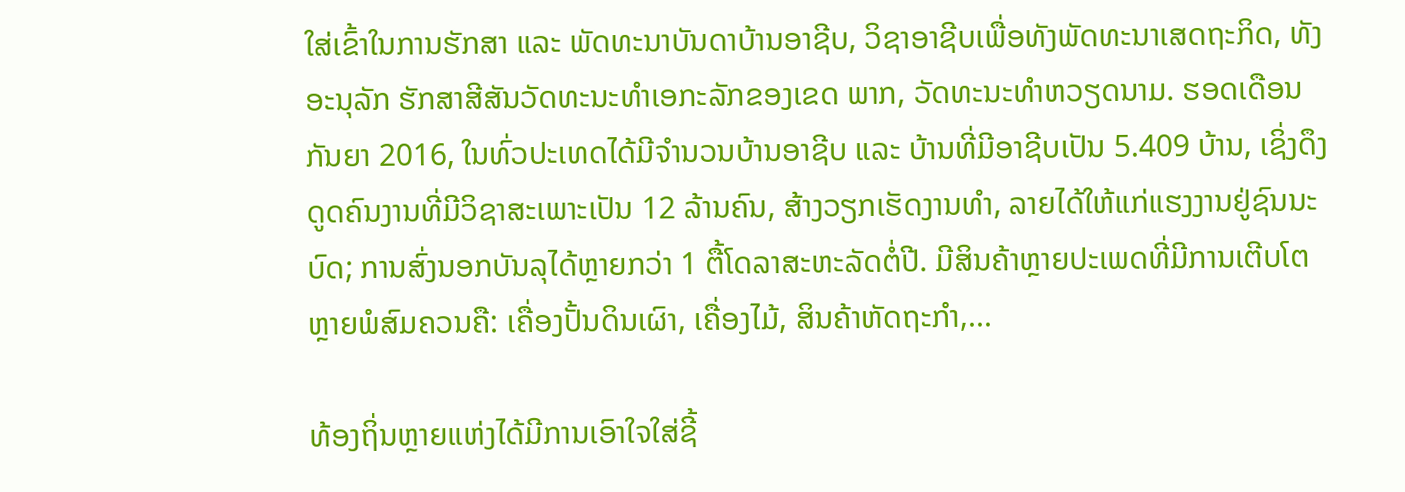ໃສ່ເຂົ້າໃນການຮັກສາ ແລະ ພັດທະນາບັນດາບ້ານອາຊີບ, ວິຊາອາຊີບເພື່ອທັງພັດທະນາເສດຖະກິດ, ທັງອະນຸລັກ ຮັກສາສີສັນວັດທະນະທຳເອກະລັກຂອງເຂດ ພາກ, ວັດທະນະທຳຫວຽດນາມ. ຮອດເດືອນກັນຍາ 2016, ໃນທົ່ວປະເທດໄດ້ມີຈຳນວນບ້ານອາຊີບ ແລະ ບ້ານທີ່ມີອາຊີບເປັນ 5.409 ບ້ານ, ເຊິ່ງດຶງດູດຄົນງານທີ່ມີວິຊາສະເພາະເປັນ 12 ລ້ານຄົນ, ສ້າງວຽກເຮັດງານທຳ, ລາຍໄດ້ໃຫ້ແກ່ແຮງງານຢູ່ຊົນນະບົດ; ການສົ່ງນອກບັນລຸໄດ້ຫຼາຍກວ່າ 1 ຕື້ໂດລາສະຫະລັດຕໍ່ປີ. ມີສິນຄ້າຫຼາຍປະເພດທີ່ມີການເຕີບໂຕຫຼາຍພໍສົມຄວນຄື: ເຄື່ອງປັ້ນດິນເຜົາ, ເຄື່ອງໄມ້, ສິນຄ້າຫັດຖະກຳ,...

ທ້ອງຖິ່ນຫຼາຍແຫ່ງໄດ້ມີການເອົາໃຈໃສ່ຊີ້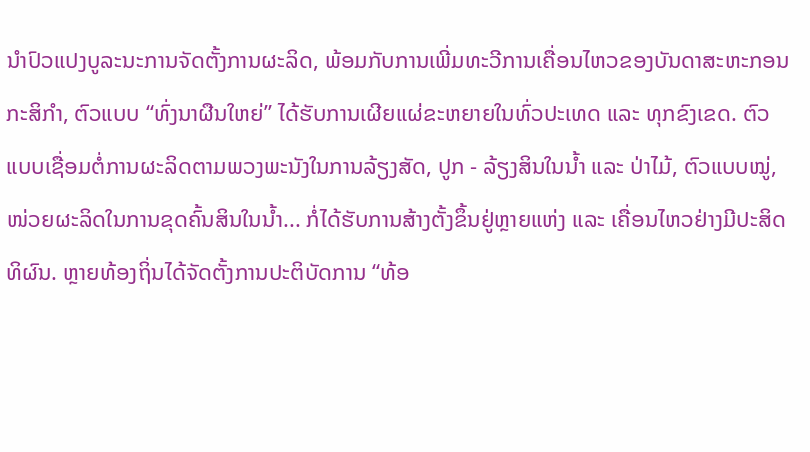ນຳປົວແປງບູລະນະການຈັດຕັ້ງການຜະລິດ, ພ້ອມກັບການເພີ່ມທະວີການເຄື່ອນໄຫວຂອງບັນດາສະຫະກອນກະສິກຳ, ຕົວແບບ “ທົ່ງນາຜືນໃຫຍ່” ໄດ້ຮັບການເຜີຍແຜ່ຂະຫຍາຍໃນທົ່ວປະເທດ ແລະ ທຸກຂົງເຂດ. ຕົວແບບເຊື່ອມຕໍ່ການຜະລິດຕາມພວງພະນັງໃນການລ້ຽງສັດ, ປູກ - ລ້ຽງສິນໃນນ້ຳ ແລະ ປ່າໄມ້, ຕົວແບບໝູ່, ໜ່ວຍຜະລິດໃນການຂຸດຄົ້ນສິນໃນນ້ຳ... ກໍ່ໄດ້ຮັບການສ້າງຕັ້ງຂຶ້ນຢູ່ຫຼາຍແຫ່ງ ແລະ ເຄື່ອນໄຫວຢ່າງມີປະສິດທິຜົນ. ຫຼາຍທ້ອງຖິ່ນໄດ້ຈັດຕັ້ງການປະຕິບັດການ “ທ້ອ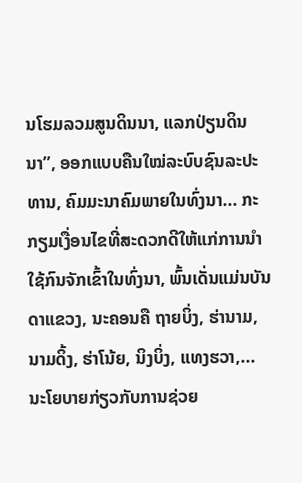ນໂຮມລວມສູນດິນນາ, ແລກປ່ຽນດິນນາ”, ອອກແບບຄືນໃໝ່ລະບົບຊົນລະປະທານ, ຄົມມະນາຄົມພາຍໃນທົ່ງນາ... ກະກຽມເງື່ອນໄຂທີ່ສະດວກດີໃຫ້ແກ່ການນຳໃຊ້ກົນຈັກເຂົ້າໃນທົ່ງນາ, ພົ້ນເດັ່ນແມ່ນບັນດາແຂວງ, ນະຄອນຄື ຖາຍບິ່ງ, ຮ່ານາມ, ນາມດິ້ງ, ຮ່າໂນ້ຍ, ນິງບິ່ງ, ແທງຮວາ,... ນະໂຍບາຍກ່ຽວກັບການຊ່ວຍ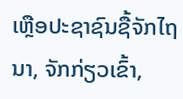ເຫຼືອປະຊາຊົນຊື້ຈັກໄຖນາ, ຈັກກ່ຽວເຂົ້າ,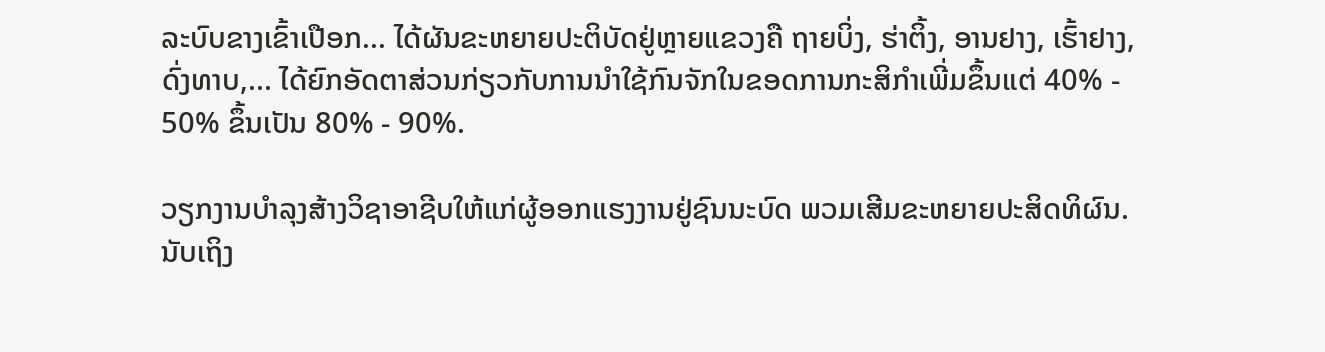ລະບົບຂາງເຂົ້າເປືອກ... ໄດ້ຜັນຂະຫຍາຍປະຕິບັດຢູ່ຫຼາຍແຂວງຄື ຖາຍບິ່ງ, ຮ່າຕິ້ງ, ອານຢາງ, ເຮົ້າຢາງ, ດົ່ງທາບ,... ໄດ້ຍົກອັດຕາສ່ວນກ່ຽວກັບການນຳໃຊ້ກົນຈັກໃນຂອດການກະສິກຳເພີ່ມຂຶ້ນແຕ່ 40% - 50% ຂຶ້ນເປັນ 80% - 90%.

ວຽກງານບຳລຸງສ້າງວິຊາອາຊີບໃຫ້ແກ່ຜູ້ອອກແຮງງານຢູ່ຊົນນະບົດ ພວມເສີມຂະຫຍາຍປະສິດທິຜົນ. ນັບເຖິງ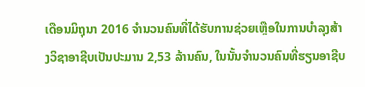ເດືອນມິຖຸນາ 2016 ຈຳນວນຄົນທີ່ໄດ້ຮັບການຊ່ວຍເຫຼືອໃນການບຳລຸງສ້າງວິຊາອາຊີບເປັນປະມານ 2,53 ລ້ານຄົນ, ໃນນັ້ນຈຳນວນຄົນທີ່ຮຽນອາຊີບ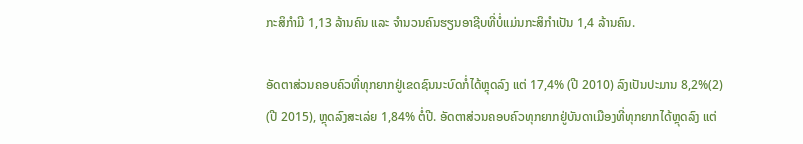ກະສິກຳມີ 1,13 ລ້ານຄົນ ແລະ ຈຳນວນຄົນຮຽນອາຊີບທີ່ບໍ່ແມ່ນກະສິກຳເປັນ 1,4 ລ້ານຄົນ.

ອັດຕາສ່ວນຄອບຄົວທີ່ທຸກຍາກຢູ່ເຂດຊົນນະບົດກໍ່ໄດ້ຫຼຸດລົງ ແຕ່ 17,4% (ປີ 2010) ລົງເປັນປະມານ 8,2%(2) (ປີ 2015), ຫຼຸດລົງສະເລ່ຍ 1,84% ຕໍ່ປີ. ອັດຕາສ່ວນຄອບຄົວທຸກຍາກຢູ່ບັນດາເມືອງທີ່ທຸກຍາກໄດ້ຫຼຸດລົງ ແຕ່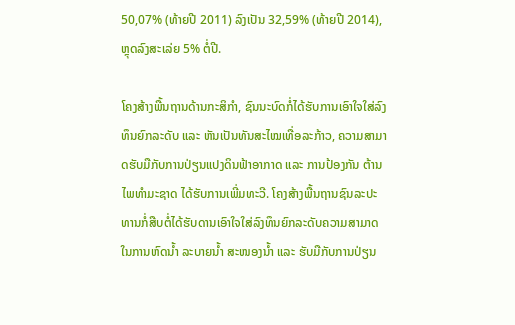50,07% (ທ້າຍປີ 2011) ລົງເປັນ 32,59% (ທ້າຍປີ 2014), ຫຼຸດລົງສະເລ່ຍ 5% ຕໍ່ປີ.

ໂຄງສ້າງພື້ນຖານດ້ານກະສິກຳ, ຊົນນະບົດກໍ່ໄດ້ຮັບການເອົາໃຈໃສ່ລົງທຶນຍົກລະດັບ ແລະ ຫັນເປັນທັນສະໄໝເທື່ອລະກ້າວ, ຄວາມສາມາດຮັບມືກັບການປ່ຽນແປງດິນຟ້າອາກາດ ແລະ ການປ້ອງກັນ ຕ້ານໄພທຳມະຊາດ ໄດ້ຮັບການເພີ່ມທະວີ. ໂຄງສ້າງພື້ນຖານຊົນລະປະທານກໍ່ສືບຕໍ່ໄດ້ຮັບດານເອົາໃຈໃສ່ລົງທຶນຍົກລະດັບຄວາມສາມາດໃນການຫົດນ້ຳ ລະບາຍນ້ຳ ສະໜອງນ້ຳ ແລະ ຮັບມືກັບການປ່ຽນ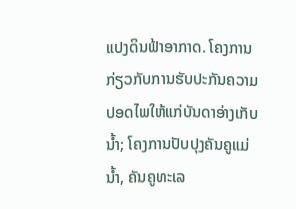ແປງດິນຟ້າອາກາດ. ໂຄງການກ່ຽວກັບການຮັບປະກັນຄວາມປອດໄພໃຫ້ແກ່ບັນດາອ່າງເກັບນ້ຳ; ໂຄງການປັບປຸງຄັນຄູແມ່ນ້ຳ, ຄັນຄູທະເລ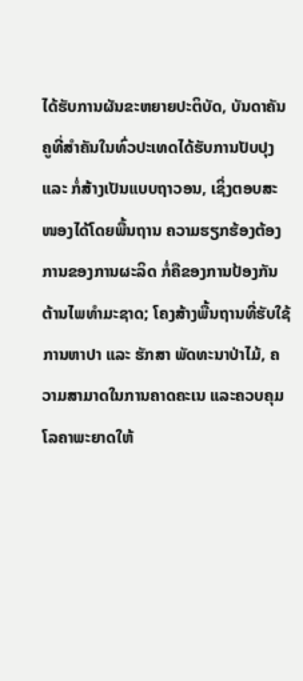ໄດ້ຮັບການຜັນຂະຫຍາຍປະຕິບັດ, ບັນດາຄັນຄູທີ່ສຳຄັນໃນທົ່ວປະເທດໄດ້ຮັບການປັບປຸງ ແລະ ກໍ່ສ້າງເປັນແບບຖາວອນ, ເຊິ່ງຕອບສະໜອງໄດ້ໂດຍພື້ນຖານ ຄວາມຮຽກຮ້ອງຕ້ອງການຂອງການຜະລິດ ກໍ່ຄືຂອງການປ້ອງກັນ ຕ້ານໄພທຳມະຊາດ; ໂຄງສ້າງພື້ນຖານທີ່ຮັບໃຊ້ການຫາປາ ແລະ ຮັກສາ ພັດທະນາປ່າໄມ້, ຄວາມສາມາດໃນການຄາດຄະເນ ແລະຄວບຄຸມໂລຄາພະຍາດໃຫ້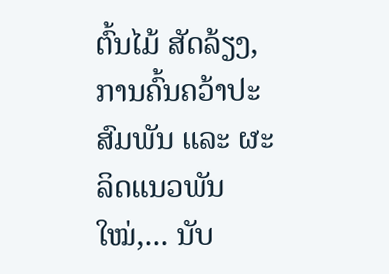ຕົ້ນໄມ້ ສັດລ້ຽງ, ການຄົ້ນຄວ້າປະສົມພັນ ແລະ ຜະລິດແນວພັນໃໝ່,... ນັບ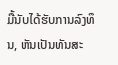ມື້ນັບໄດ້ຮັບການລົງທຶນ, ຫັນເປັນທັນສະ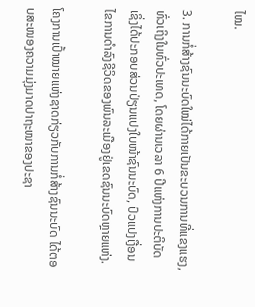ໄໝ.

3. ການກໍ່ສ້າງຊົນນະບົດໃໝ່ໄດ້ກາຍເປັນຂະບວນການທີ່ແຂງແຮງ, ທົ່ວເຖິງໃນທົ່ວປະເທດ, ໂດຍຜ່ານເວລາ 6 ປີແຫ່ງການປະຕິບັດ ເຊິ່ງໄດ້ປະກອບສ່ວນປ່ຽນແປງໃບໜ້າຊົນນະບົດ, ປົວແປງເງື່ອນໄຂການດຳລົງຊີວິດຂອງພົນລະເມືອງຢູ່ເຂດຊົນນະບົດຫຼາຍແຫ່ງ.

ໂຄງການເປົ້າໝາຍແຫ່ງຊາດກ່ຽວກັບການກໍ່ສ້າງຊົນນະບົດ ໄດ້ຕອບສະໜອງຄວາມມຸ່ງມາດປາຖະໜາຂອງປະຊາ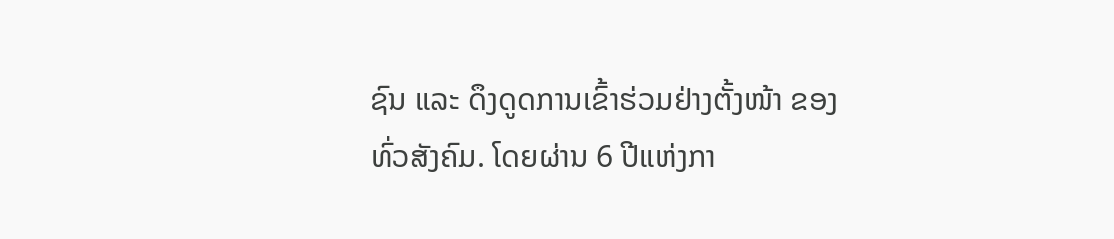ຊົນ ແລະ ດຶງດູດການເຂົ້າຮ່ວມຢ່າງຕັ້ງໜ້າ ຂອງທົ່ວສັງຄົມ. ໂດຍຜ່ານ 6 ປີແຫ່ງກາ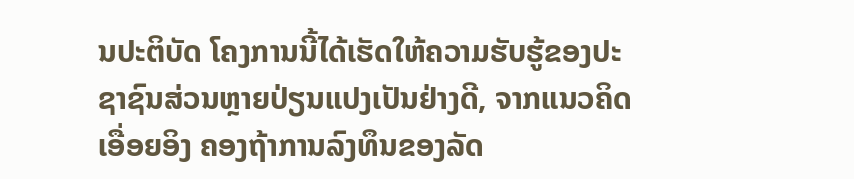ນປະຕິບັດ ໂຄງການນີ້ໄດ້ເຮັດໃຫ້ຄວາມຮັບຮູ້ຂອງປະຊາຊົນສ່ວນຫຼາຍປ່ຽນແປງເປັນຢ່າງດີ, ຈາກແນວຄິດເອື່ອຍອິງ ຄອງຖ້າການລົງທຶນຂອງລັດ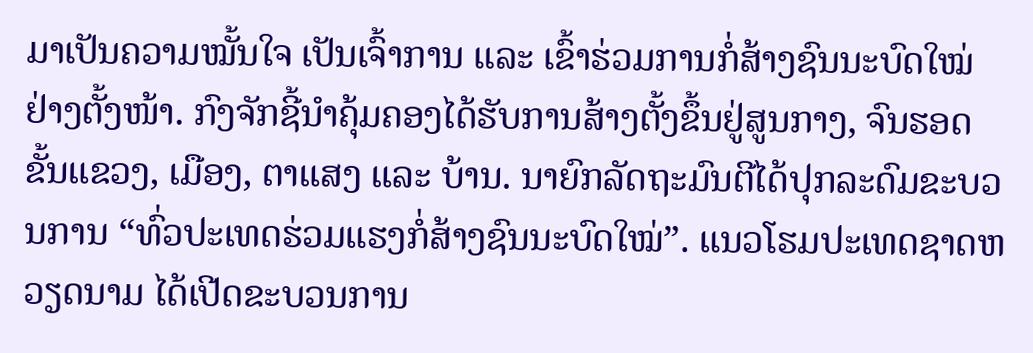ມາເປັນຄວາມໝັ້ນໃຈ ເປັນເຈົ້າການ ແລະ ເຂົ້າຮ່ວມການກໍ່ສ້າງຊົນນະບົດໃໝ່ຢ່າງຕັ້ງໜ້າ. ກົງຈັກຊີ້ນຳຄຸ້ມຄອງໄດ້ຮັບການສ້າງຕັ້ງຂຶ້ນຢູ່ສູນກາງ, ຈົນຮອດຂັ້ນແຂວງ, ເມືອງ, ຕາແສງ ແລະ ບ້ານ. ນາຍົກລັດຖະມົນຕີໄດ້ປຸກລະດົມຂະບວນການ “ທົ່ວປະເທດຮ່ວມແຮງກໍ່ສ້າງຊົນນະບົດໃໝ່”. ແນວໂຮມປະເທດຊາດຫວຽດນາມ ໄດ້ເປີດຂະບວນການ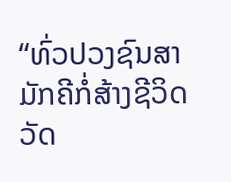“ທົ່ວປວງຊົນສາມັກຄີກໍ່ສ້າງຊີວິດວັດ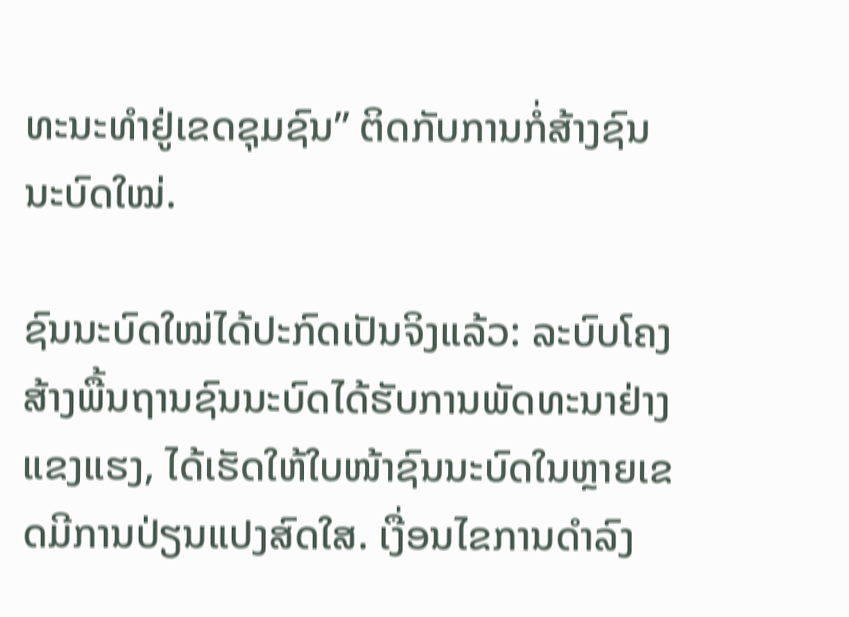ທະນະທຳຢູ່ເຂດຊຸມຊົນ” ຕິດກັບການກໍ່ສ້າງຊົນນະບົດໃໝ່.

ຊົນນະບົດໃໝ່ໄດ້ປະກົດເປັນຈິງແລ້ວ: ລະບົບໂຄງສ້າງພື້ນຖານຊົນນະບົດໄດ້ຮັບການພັດທະນາຢ່າງແຂງແຮງ, ໄດ້ເຮັດໃຫ້ໃບໜ້າຊົນນະບົດໃນຫຼາຍເຂດມີການປ່ຽນແປງສົດໃສ. ເງື່ອນໄຂການດຳລົງ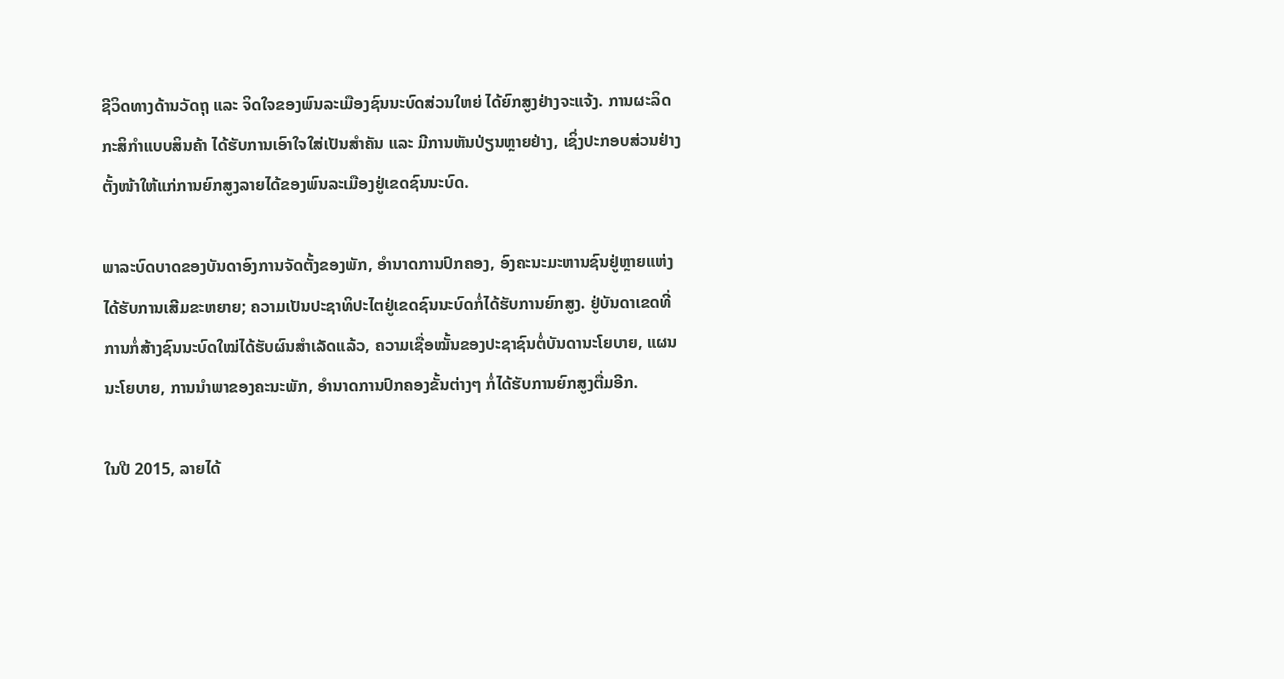ຊີວິດທາງດ້ານວັດຖຸ ແລະ ຈິດໃຈຂອງພົນລະເມືອງຊົນນະບົດສ່ວນໃຫຍ່ ໄດ້ຍົກສູງຢ່າງຈະແຈ້ງ. ການຜະລິດກະສິກຳແບບສິນຄ້າ ໄດ້ຮັບການເອົາໃຈໃສ່ເປັນສຳຄັນ ແລະ ມີການຫັນປ່ຽນຫຼາຍຢ່າງ, ເຊິ່ງປະກອບສ່ວນຢ່າງຕັ້ງໜ້າໃຫ້ແກ່ການຍົກສູງລາຍໄດ້ຂອງພົນລະເມືອງຢູ່ເຂດຊົນນະບົດ.

ພາລະບົດບາດຂອງບັນດາອົງການຈັດຕັ້ງຂອງພັກ, ອຳນາດການປົກຄອງ, ອົງຄະນະມະຫານຊົນຢູ່ຫຼາຍແຫ່ງ ໄດ້ຮັບການເສີມຂະຫຍາຍ; ຄວາມເປັນປະຊາທິປະໄຕຢູ່ເຂດຊົນນະບົດກໍ່ໄດ້ຮັບການຍົກສູງ. ຢູ່ບັນດາເຂດທີ່ການກໍ່ສ້າງຊົນນະບົດໃໝ່ໄດ້ຮັບຜົນສຳເລັດແລ້ວ, ຄວາມເຊື່ອໝັ້ນຂອງປະຊາຊົນຕໍ່ບັນດານະໂຍບາຍ, ແຜນນະໂຍບາຍ, ການນຳພາຂອງຄະນະພັກ, ອຳນາດການປົກຄອງຂັ້ນຕ່າງໆ ກໍ່ໄດ້ຮັບການຍົກສູງຕື່ມອີກ.

ໃນປີ 2015, ລາຍໄດ້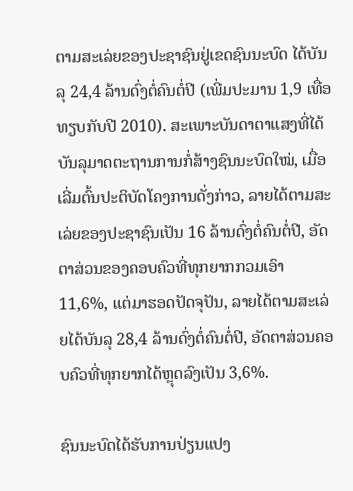ຕາມສະເລ່ຍຂອງປະຊາຊົນຢູ່ເຂດຊົນນະບົດ ໄດ້ບັນລຸ 24,4 ລ້ານດົ່ງຕໍ່ຄົນຕໍ່ປີ (ເພີ່ມປະມານ 1,9 ເທື່ອທຽບກັບປີ 2010). ສະເພາະບັນດາຕາແສງທີ່ໄດ້ບັນລຸມາດຕະຖານການກໍ່ສ້າງຊົນນະບົດໃໝ່, ເມື່ອເລີ່ມຕົ້ນປະຕິບັດໂຄງການດັ່ງກ່າວ, ລາຍໄດ້ຕາມສະເລ່ຍຂອງປະຊາຊົນເປັນ 16 ລ້ານດົ່ງຕໍ່ຄົນຕໍ່ປີ, ອັດຕາສ່ວນຂອງຄອບຄົວທີ່ທຸກຍາກກວມເອົາ 11,6%, ແຕ່ມາຮອດປັດຈຸປັນ, ລາຍໄດ້ຕາມສະເລ່ຍໄດ້ບັນລຸ 28,4 ລ້ານດົ່ງຕໍ່ຄົນຕໍ່ປີ, ອັດຕາສ່ວນຄອບຄົວທີ່ທຸກຍາກໄດ້ຫຼຸດລົງເປັນ 3,6%.

ຊົນນະບົດໄດ້ຮັບການປ່ຽນແປງ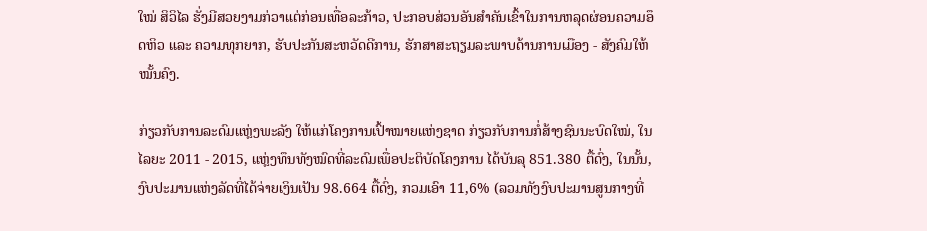ໃໝ່ ສິວິໄລ ຮັ່ງມີສວຍງາມກ່ວາແຕ່ກ່ອນເທື່ອລະກ້າວ, ປະກອບສ່ວນອັນສຳຄັນເຂົ້າໃນການຫລຸດຜ່ອນຄວາມອຶດຫິວ ແລະ ຄວາມທຸກຍາກ, ຮັບປະກັນສະຫວັດດີການ, ຮັກສາສະຖຽມລະພາບດ້ານການເມືອງ - ສັງຄົມໃຫ້ໝັ້ນຄົງ.

ກ່ຽວກັບການລະດົມແຫຼ່ງພະລັງ ໃຫ້ແກ່ໂຄງການເປົ້າໝາຍແຫ່ງຊາດ ກ່ຽວກັບການກໍ່ສ້າງຊົນນະບົດໃໝ່, ໃນໄລຍະ 2011 - 2015, ແຫຼ່ງທຶນທັງໝົດທີ່ລະດົມເພື່ອປະຕິບັດໂຄງການ ໄດ້ບັນລຸ 851.380 ຕື້ດົ່ງ, ໃນນັ້ນ, ງົບປະມານແຫ່ງລັດທີ່ໄດ້ຈ່າຍເງິນເປັນ 98.664 ຕື້ດົ່ງ, ກວມເອົາ 11,6% (ລວມທັງງົບປະມານສູນກາງທີ່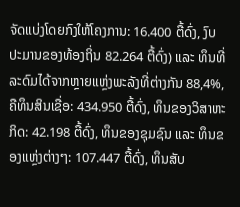ຈັດແບ່ງໂດຍກົງໃຫ້ໂຄງການ: 16.400 ຕື້ດົ່ງ, ງົບປະມານຂອງທ້ອງຖິ່ນ 82.264 ຕື້ດົ່ງ) ແລະ ທຶນທີ່ລະດົມໄດ້ຈາກຫຼາຍແຫຼ່ງພະລັງທີ່ຕ່າງກັນ 88,4%, ຄືທຶນສິນເຊື່ອ: 434.950 ຕື້ດົ່ງ, ທຶນຂອງວິສາຫະກິດ: 42.198 ຕື້ດົ່ງ, ທຶນຂອງຊຸມຊົນ ແລະ ທຶນຂອງແຫຼ່ງຕ່າງໆ: 107.447 ຕື້ດົ່ງ, ທຶນສັບ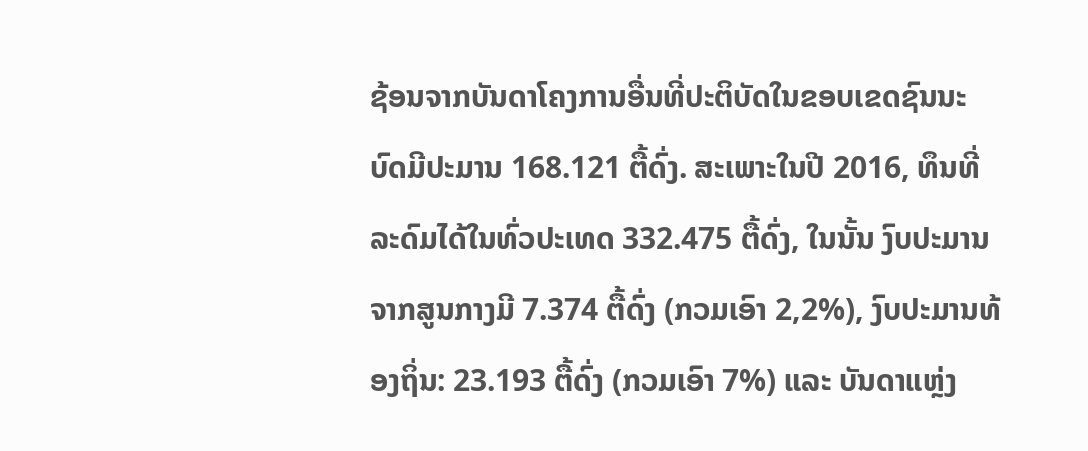ຊ້ອນຈາກບັນດາໂຄງການອື່ນທີ່ປະຕິບັດໃນຂອບເຂດຊົນນະບົດມີປະມານ 168.121 ຕື້ດົ່ງ. ສະເພາະໃນປີ 2016, ທຶນທີ່ລະດົມໄດ້ໃນທົ່ວປະເທດ 332.475 ຕື້ດົ່ງ, ໃນນັ້ນ ງົບປະມານຈາກສູນກາງມີ 7.374 ຕື້ດົ່ງ (ກວມເອົາ 2,2%), ງົບປະມານທ້ອງຖິ່ນ: 23.193 ຕື້ດົ່ງ (ກວມເອົາ 7%) ແລະ ບັນດາແຫຼ່ງ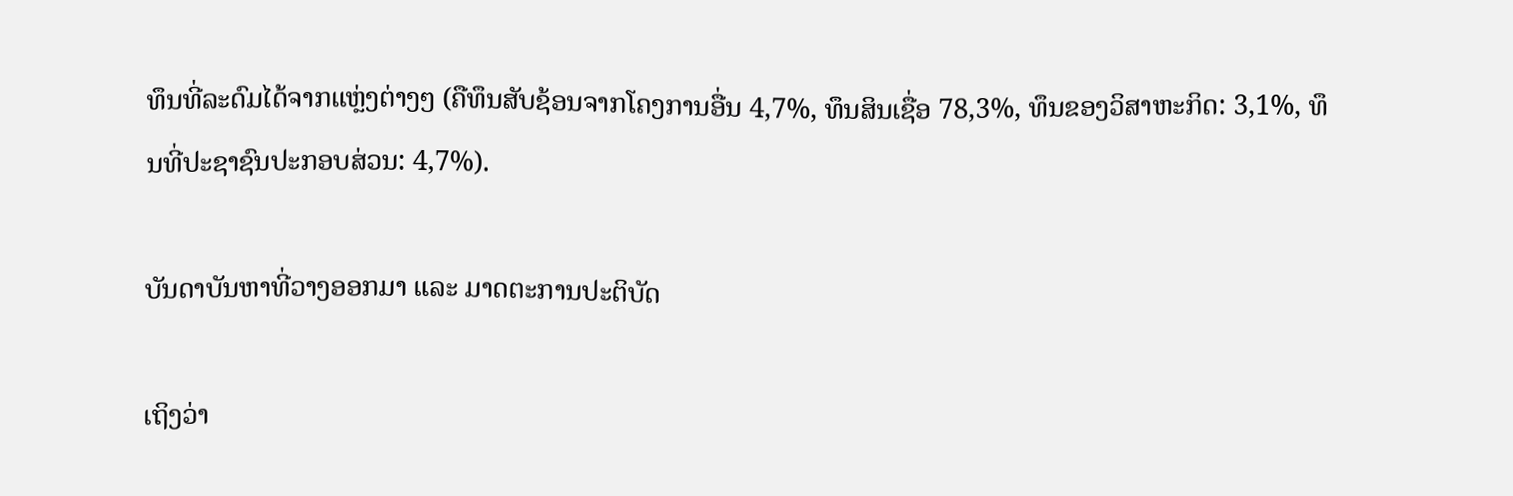ທຶນທີ່ລະດົມໄດ້ຈາກແຫຼ່ງຕ່າງໆ (ຄືທຶນສັບຊ້ອນຈາກໂຄງການອື່ນ 4,7%, ທຶນສິນເຊື່ອ 78,3%, ທຶນຂອງວິສາຫະກິດ: 3,1%, ທຶນທີ່ປະຊາຊົນປະກອບສ່ວນ: 4,7%).

ບັນດາບັນຫາທີ່ວາງອອກມາ ແລະ ມາດຕະການປະຕິບັດ

ເຖິງວ່າ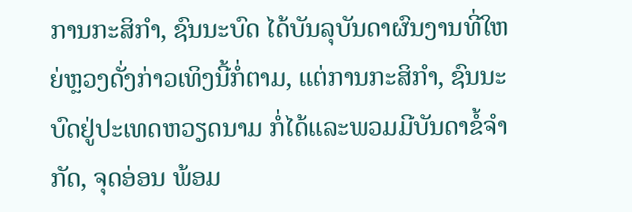ການກະສິກຳ, ຊົນນະບົດ ໄດ້ບັນລຸບັນດາຜົນງານທີ່ໃຫຍ່ຫຼວງດັ່ງກ່າວເທິງນີ້ກໍ່ຕາມ, ແຕ່ການກະສິກຳ, ຊົນນະບົດຢູ່ປະເທດຫວຽດນາມ ກໍ່ໄດ້ແລະພວມມີບັນດາຂໍ້ຈຳກັດ, ຈຸດອ່ອນ ພ້ອມ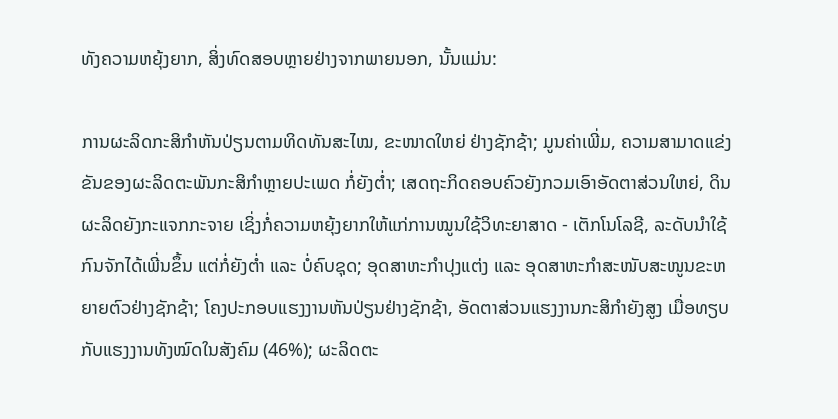ທັງຄວາມຫຍຸ້ງຍາກ, ສິ່ງທົດສອບຫຼາຍຢ່າງຈາກພາຍນອກ, ນັ້ນແມ່ນ:

ການຜະລິດກະສິກຳຫັນປ່ຽນຕາມທິດທັນສະໄໝ, ຂະໜາດໃຫຍ່ ຢ່າງຊັກຊ້າ; ມູນຄ່າເພີ່ມ, ຄວາມສາມາດແຂ່ງຂັນຂອງຜະລິດຕະພັນກະສິກຳຫຼາຍປະເພດ ກໍ່ຍັງຕ່ຳ; ເສດຖະກິດຄອບຄົວຍັງກວມເອົາອັດຕາສ່ວນໃຫຍ່, ດິນຜະລິດຍັງກະແຈກກະຈາຍ ເຊິ່ງກໍ່ຄວາມຫຍຸ້ງຍາກໃຫ້ແກ່ການໝູນໃຊ້ວິທະຍາສາດ - ເຕັກໂນໂລຊີ, ລະດັບນຳໃຊ້ກົນຈັກໄດ້ເພີ່ນຂຶ້ນ ແຕ່ກໍ່ຍັງຕ່ຳ ແລະ ບໍ່ຄົບຊຸດ; ອຸດສາຫະກຳປຸງແຕ່ງ ແລະ ອຸດສາຫະກຳສະໜັບສະໜູນຂະຫຍາຍຕົວຢ່າງຊັກຊ້າ; ໂຄງປະກອບແຮງງານຫັນປ່ຽນຢ່າງຊັກຊ້າ, ອັດຕາສ່ວນແຮງງານກະສິກຳຍັງສູງ ເມື່ອທຽບກັບແຮງງານທັງໝົດໃນສັງຄົມ (46%); ຜະລິດຕະ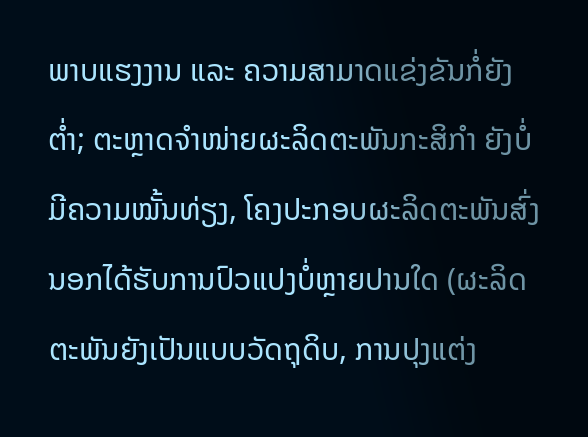ພາບແຮງງານ ແລະ ຄວາມສາມາດແຂ່ງຂັນກໍ່ຍັງຕ່ຳ; ຕະຫຼາດຈຳໜ່າຍຜະລິດຕະພັນກະສິກຳ ຍັງບໍ່ມີຄວາມໝັ້ນທ່ຽງ, ໂຄງປະກອບຜະລິດຕະພັນສົ່ງນອກໄດ້ຮັບການປົວແປງບໍ່ຫຼາຍປານໃດ (ຜະລິດຕະພັນຍັງເປັນແບບວັດຖຸດິບ, ການປຸງແຕ່ງ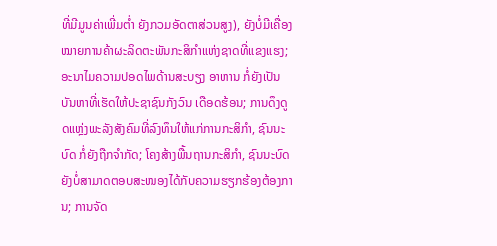ທີ່ມີມູນຄ່າເພີ່ມຕ່ຳ ຍັງກວມອັດຕາສ່ວນສູງ), ຍັງບໍ່ມີເຄື່ອງໝາຍການຄ້າຜະລິດຕະພັນກະສິກຳແຫ່ງຊາດທີ່ແຂງແຮງ; ອະນາໄມຄວາມປອດໄພດ້ານສະບຽງ ອາຫານ ກໍ່ຍັງເປັນບັນຫາທີ່ເຮັດໃຫ້ປະຊາຊົນກັງວົນ ເດືອດຮ້ອນ; ການດຶງດູດແຫຼ່ງພະລັງສັງຄົມທີ່ລົງທຶນໃຫ້ແກ່ການກະສິກຳ, ຊົນນະບົດ ກໍ່ຍັງຖືກຈຳກັດ; ໂຄງສ້າງພື້ນຖານກະສິກຳ, ຊົນນະບົດ ຍັງບໍ່ສາມາດຕອບສະໜອງໄດ້ກັບຄວາມຮຽກຮ້ອງຕ້ອງການ; ການຈັດ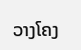ວາງໂຄງ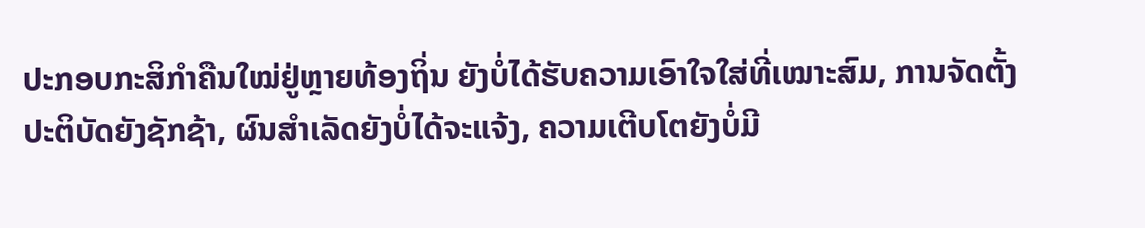ປະກອບກະສິກຳຄືນໃໝ່ຢູ່ຫຼາຍທ້ອງຖິ່ນ ຍັງບໍ່ໄດ້ຮັບຄວາມເອົາໃຈໃສ່ທີ່ເໝາະສົມ, ການຈັດຕັ້ງປະຕິບັດຍັງຊັກຊ້າ, ຜົນສຳເລັດຍັງບໍ່ໄດ້ຈະແຈ້ງ, ຄວາມເຕີບໂຕຍັງບໍ່ມີ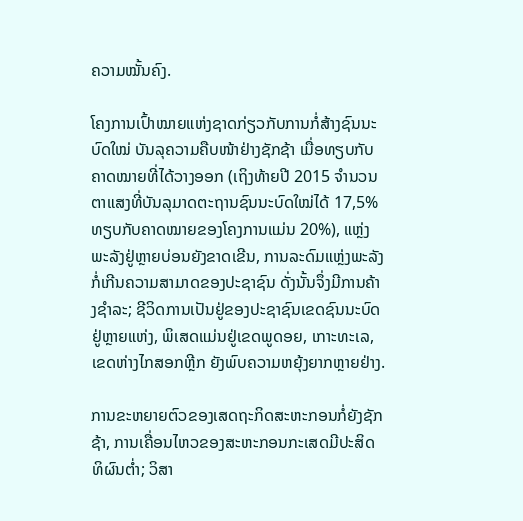ຄວາມໝັ້ນຄົງ.

ໂຄງການເປົ້າໝາຍແຫ່ງຊາດກ່ຽວກັບການກໍ່ສ້າງຊົນນະບົດໃໝ່ ບັນລຸຄວາມຄືບໜ້າຢ່າງຊັກຊ້າ ເມື່ອທຽບກັບຄາດໝາຍທີ່ໄດ້ວາງອອກ (ເຖິງທ້າຍປີ 2015 ຈຳນວນຕາແສງທີ່ບັນລຸມາດຕະຖານຊົນນະບົດໃໝ່ໄດ້ 17,5% ທຽບກັບຄາດໝາຍຂອງໂຄງການແມ່ນ 20%), ແຫຼ່ງພະລັງຢູ່ຫຼາຍບ່ອນຍັງຂາດເຂີນ, ການລະດົມແຫຼ່ງພະລັງກໍ່ເກີນຄວາມສາມາດຂອງປະຊາຊົນ ດັ່ງນັ້ນຈຶ່ງມີການຄ້າງຊຳລະ; ຊີວິດການເປັນຢູ່ຂອງປະຊາຊົນເຂດຊົນນະບົດຢູ່ຫຼາຍແຫ່ງ, ພິເສດແມ່ນຢູ່ເຂດພູດອຍ, ເກາະທະເລ, ເຂດຫ່າງໄກສອກຫຼີກ ຍັງພົບຄວາມຫຍຸ້ງຍາກຫຼາຍຢ່າງ.

ການຂະຫຍາຍຕົວຂອງເສດຖະກິດສະຫະກອນກໍ່ຍັງຊັກຊ້າ, ການເຄື່ອນໄຫວຂອງສະຫະກອນກະເສດມີປະສິດທິຜົນຕ່ຳ; ວິສາ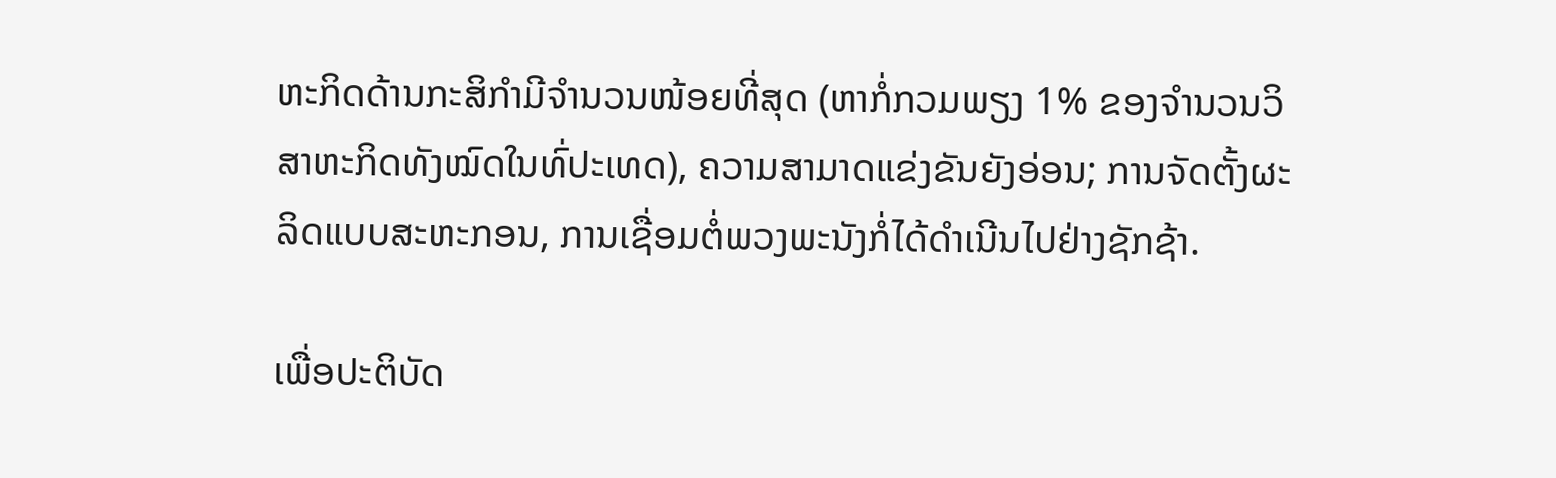ຫະກິດດ້ານກະສິກຳມີຈຳນວນໜ້ອຍທີ່ສຸດ (ຫາກໍ່ກວມພຽງ 1% ຂອງຈຳນວນວິສາຫະກິດທັງໝົດໃນທົ່ປະເທດ), ຄວາມສາມາດແຂ່ງຂັນຍັງອ່ອນ; ການຈັດຕັ້ງຜະລິດແບບສະຫະກອນ, ການເຊື່ອມຕໍ່ພວງພະນັງກໍ່ໄດ້ດຳເນີນໄປຢ່າງຊັກຊ້າ.

ເພື່ອປະຕິບັດ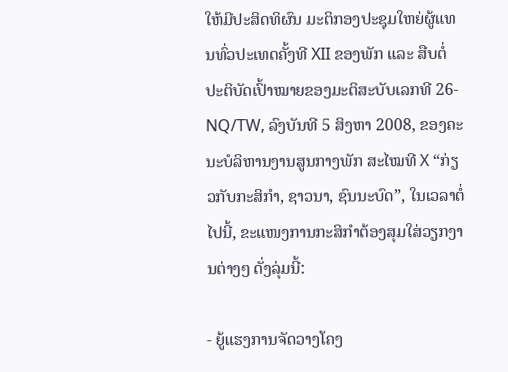ໃຫ້ມີປະສິດທິຜົນ ມະຕິກອງປະຊຸມໃຫຍ່ຜູ້ແທນທົ່ວປະເທດຄັ້ງທີ XII ຂອງພັກ ແລະ ສືບຕໍ່ປະຕິບັດເປົ້າໝາຍຂອງມະຕິສະບັບເລກທີ 26-NQ/TW, ລົງບັນທີ 5 ສິງຫາ 2008, ຂອງຄະນະບໍລິຫານງານສູນກາງພັກ ສະໄໝທີ X “ກ່ຽວກັບກະສິກຳ, ຊາວນາ, ຊົນນະບົດ”, ໃນເວລາຕໍ່ໄປນີ້, ຂະແໜງການກະສິກຳຕ້ອງສຸມໃສ່ວຽກງານຕ່າງໆ ດັ່ງລຸ່ມນີ້:

- ຍູ້ແຮງການຈັດວາງໂຄງ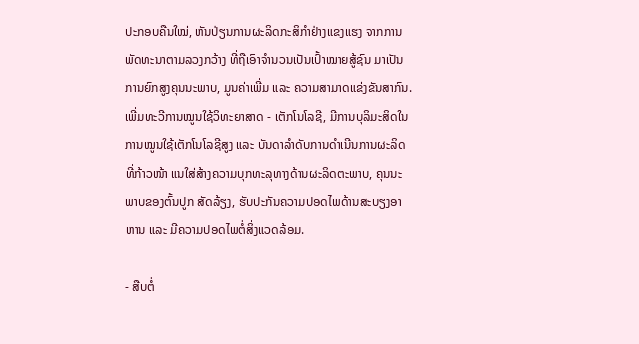ປະກອບຄືນໃໝ່, ຫັນປ່ຽນການຜະລິດກະສິກຳຢ່າງແຂງແຮງ ຈາກການພັດທະນາຕາມລວງກວ້າງ ທີ່ຖືເອົາຈຳນວນເປັນເປົ້າໝາຍສູ້ຊົນ ມາເປັນການຍົກສູງຄຸນນະພາບ, ມູນຄ່າເພີ່ມ ແລະ ຄວາມສາມາດແຂ່ງຂັນສາກົນ. ເພີ່ມທະວີການໝູນໃຊ້ວິທະຍາສາດ - ເຕັກໂນໂລຊີ, ມີການບຸລິມະສິດໃນການໝູນໃຊ້ເຕັກໂນໂລຊີສູງ ແລະ ບັນດາລຳດັບການດຳເນີນການຜະລິດທີ່ກ້າວໜ້າ ແນໃສ່ສ້າງຄວາມບຸກທະລຸທາງດ້ານຜະລິດຕະພາບ, ຄຸນນະພາບຂອງຕົ້ນປູກ ສັດລ້ຽງ, ຮັບປະກັນຄວາມປອດໄພດ້ານສະບຽງອາຫານ ແລະ ມີຄວາມປອດໄພຕໍ່ສິ່ງແວດລ້ອມ.

- ສືບຕໍ່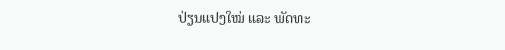ປ່ຽນແປງໃໝ່ ແລະ ພັດທະ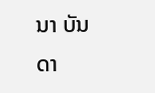ນາ ບັນດາ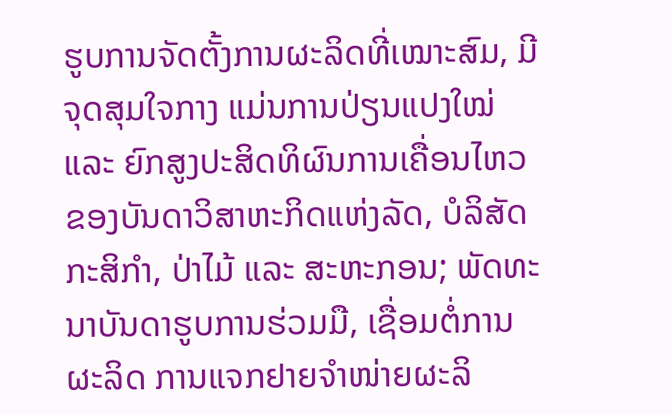ຮູບການຈັດຕັ້ງການຜະລິດທີ່ເໝາະສົມ, ມີຈຸດສຸມໃຈກາງ ແມ່ນການປ່ຽນແປງໃໝ່ ແລະ ຍົກສູງປະສິດທິຜົນການເຄື່ອນໄຫວຂອງບັນດາວິສາຫະກິດແຫ່ງລັດ, ບໍລິສັດກະສິກຳ, ປ່າໄມ້ ແລະ ສະຫະກອນ; ພັດທະນາບັນດາຮູບການຮ່ວມມື, ເຊື່ອມຕໍ່ການຜະລິດ ການແຈກຢາຍຈຳໜ່າຍຜະລິ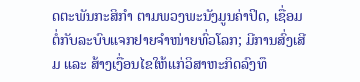ດຕະພັນກະສິກຳ ຕາມພວງພະນັງມູນຄ່າປິດ, ເຊື່ອມຕໍ່ກັບລະບົບແຈກຢາຍຈຳໜ່າຍທົ່ວໂລກ; ມີການສົ່ງເສີມ ແລະ ສ້າງເງື່ອນໄຂໃຫ້ແກ່ວິສາຫະກິດລົງທຶ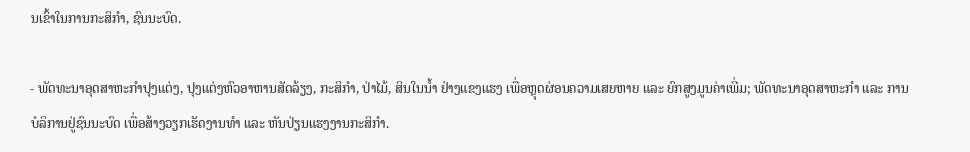ນເຂົ້າໃນການກະສິກຳ, ຊົນນະບົດ.

- ພັດທະນາອຸດສາຫະກຳປຸງແຕ່ງ, ປຸງແຕ່ງຫົວອາຫານສັດລ້ຽງ, ກະສິກຳ, ປ່າໄມ້, ສິນໃນນ້ຳ ຢ່າງແຂງແຮງ ເພື່ອຫຼຸດຜ່ອນຄວາມເສຍຫາຍ ແລະ ຍົກສູງມູນຄ່າເພີ່ມ; ພັດທະນາອຸດສາຫະກຳ ແລະ ການບໍລິການຢູ່ຊົນນະບົດ ເພື່ອສ້າງວຽກເຮັດງານທຳ ແລະ ຫັນປ່ຽນແຮງງານກະສິກຳ.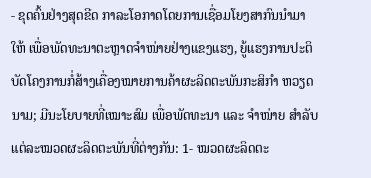- ຂຸດຄົ້ນຢ່າງສຸດຂີດ ກາລະໂອກາດໂດຍການເຊື່ອມໂຍງສາກົນນຳມາໃຫ້ ເພື່ອພັດທະນາຕະຫຼາດຈຳໜ່າຍຢ່າງແຂງແຮງ, ຍູ້ແຮງການປະຕິບັດໂຄງການກໍ່ສ້າງເຄື່ອງໝາຍການຄ້າຜະລິດຕະພັນກະສິກຳ ຫວຽດນາມ; ມີນະໂຍບາຍທີ່ເໝາະສົມ ເພື່ອພັດທະນາ ແລະ ຈຳໜ່າຍ ສຳລັບແຕ່ລະໝວດຜະລິດຕະພັນທີ່ຕ່າງກັນ: 1- ໝວດຜະລິດຕະ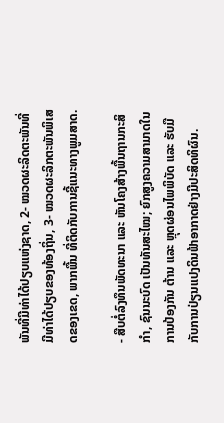ພັນທີ່ມີທ່າໄດ້ປຽບແຫ່ງຊາດ, 2- ໝວດຜະລິດຕະພັນທີ່ມີທ່າໄດ້ປຽບຂອງທ້ອງຖິ່ນ, 3- ໝວດຜະລິກຕະພັນພິເສດຂອງເຂດ, ພາກພື້ນ ທີ່ຕິດກັບການຊີ້ແນະທາງພູມສາດ.

- ສືບຕໍ່ລົງທຶນພັດທະນາ ແລະ ຫັນໂຄງສ້າງພື້ນຖານກະສິກຳ, ຊົນນະບົດ ເປັນທັນສະໄໝ; ຍົກສູງຄວາມສາມາດໃນການປ້ອງກັນ ຕ້ານ ແລະ ຫຼຸດຜ່ອນໄພພິບັດ ແລະ ຮັບມືກັບການປ່ຽນແປງດິນຟ້າອາກາດຢ່າງມີປະສິດທິຜົນ.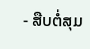- ສືບຕໍ່ສຸມ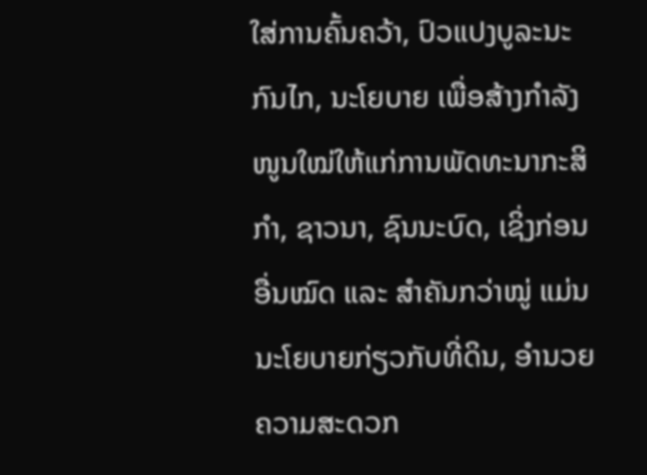ໃສ່ການຄົ້ນຄວ້າ, ປົວແປງບູລະນະກົນໄກ, ນະໂຍບາຍ ເພື່ອສ້າງກຳລັງໜູນໃໝ່ໃຫ້ແກ່ການພັດທະນາກະສິກຳ, ຊາວນາ, ຊົນນະບົດ, ເຊິ່ງກ່ອນອື່ນໝົດ ແລະ ສຳຄັນກວ່າໝູ່ ແມ່ນນະໂຍບາຍກ່ຽວກັບທີ່ດິນ, ອຳນວຍຄວາມສະດວກ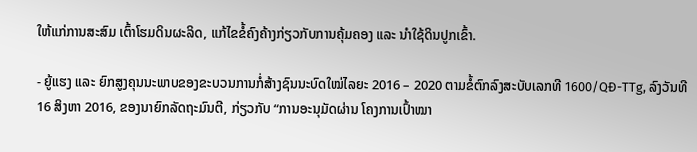ໃຫ້ແກ່ການສະສົມ ເຕົ້າໂຮມດິນຜະລິດ, ແກ້ໄຂຂໍ້ຄົງຄ້າງກ່ຽວກັບການຄຸ້ມຄອງ ແລະ ນຳໃຊ້ດິນປູກເຂົ້າ.

- ຍູ້ແຮງ ແລະ ຍົກສູງຄຸນນະພາບຂອງຂະບວນການກໍ່ສ້າງຊົນນະບົດໃໝ່ໄລຍະ 2016 – 2020 ຕາມຂໍ້ຕົກລົງສະບັບເລກທີ 1600/QĐ-TTg, ລົງວັນທີ 16 ສິງຫາ 2016, ຂອງນາຍົກລັດຖະມົນຕີ, ກ່ຽວກັບ “ການອະນຸມັດຜ່ານ ໂຄງການເປົ້າໝາ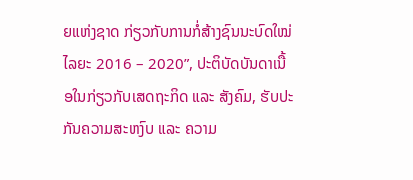ຍແຫ່ງຊາດ ກ່ຽວກັບການກໍ່ສ້າງຊົນນະບົດໃໝ່ ໄລຍະ 2016 – 2020”, ປະຕິບັດບັນດາເນື້ອໃນກ່ຽວກັບເສດຖະກິດ ແລະ ສັງຄົມ, ຮັບປະກັນຄວາມສະຫງົບ ແລະ ຄວາມ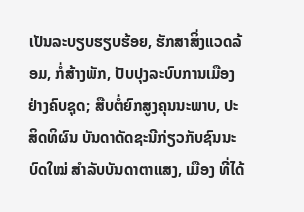ເປັນລະບຽບຮຽບຮ້ອຍ, ຮັກສາສິ່ງແວດລ້ອມ, ກໍ່ສ້າງພັກ, ປັບປຸງລະບົບການເມືອງຢ່າງຄົບຊຸດ; ສືບຕໍ່ຍົກສູງຄຸນນະພາບ, ປະສິດທິຜົນ ບັນດາດັດຊະນີກ່ຽວກັບຊົນນະບົດໃໝ່ ສຳລັບບັນດາຕາແສງ, ເມືອງ ທີ່ໄດ້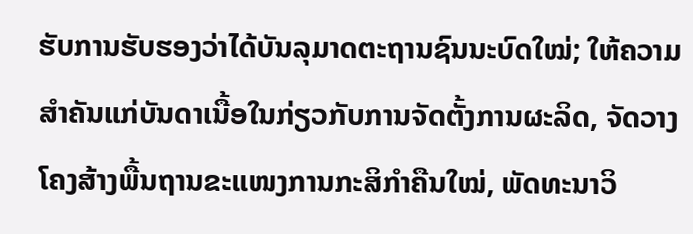ຮັບການຮັບຮອງວ່າໄດ້ບັນລຸມາດຕະຖານຊົນນະບົດໃໝ່; ໃຫ້ຄວາມສຳຄັນແກ່ບັນດາເນື້ອໃນກ່ຽວກັບການຈັດຕັ້ງການຜະລິດ, ຈັດວາງໂຄງສ້າງພື້ນຖານຂະແໜງການກະສິກຳຄືນໃໝ່, ພັດທະນາວິ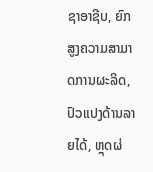ຊາອາຊີບ, ຍົກສູງຄວາມສາມາດການຜະລິດ, ປົວແປງດ້ານລາຍໄດ້, ຫຼຸດຜ່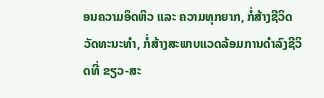ອນຄວາມອຶດຫິວ ແລະ ຄວາມທຸກຍາກ, ກໍ່ສ້າງຊີວິດວັດທະນະທຳ, ກໍ່ສ້າງສະພາບແວດລ້ອມການດຳລົງຊີວິດທີ່ ຂຽວ-ສະ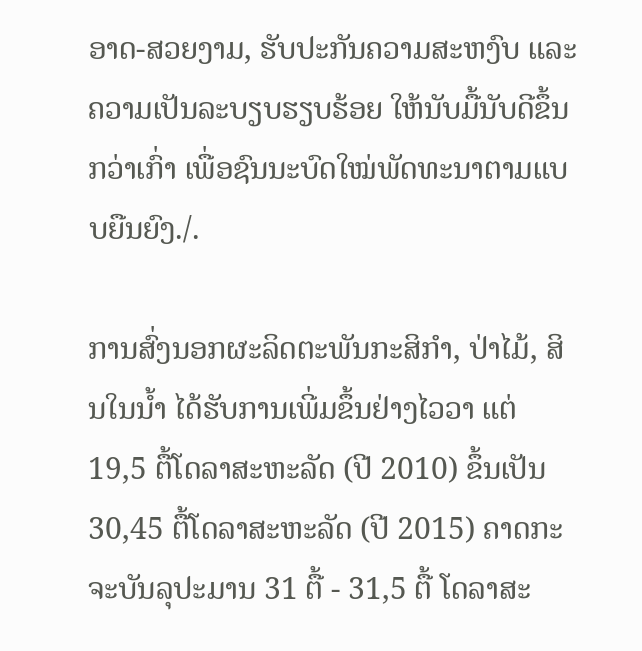ອາດ-ສວຍງາມ, ຮັບປະກັນຄວາມສະຫງົບ ແລະ ຄວາມເປັນລະບຽບຮຽບຮ້ອຍ ໃຫ້ນັບມື້ນັບດີຂຶ້ນກວ່າເກົ່າ ເພື່ອຊົນນະບົດໃໝ່ພັດທະນາຕາມແບບຍືນຍົງ./.

ການສົ່ງນອກຜະລິດຕະພັນກະສິກຳ, ປ່າໄມ້, ສິນໃນນ້ຳ ໄດ້ຮັບການເພີ່ມຂຶ້ນຢ່າງໄວວາ ແຕ່ 19,5 ຕື້ໂດລາສະຫະລັດ (ປີ 2010) ຂຶ້ນເປັນ 30,45 ຕື້ໂດລາສະຫະລັດ (ປີ 2015) ຄາດກະຈະບັນລຸປະມານ 31 ຕື້ - 31,5 ຕື້ ໂດລາສະ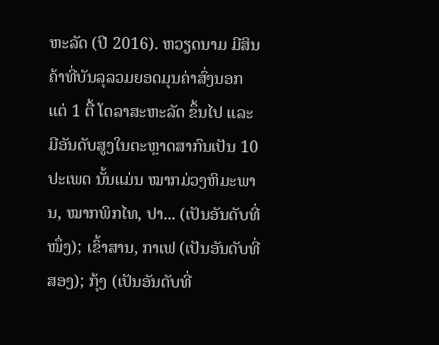ຫະລັດ (ປີ 2016). ຫວຽດນາມ ມີສິນຄ້າທີ່ບັນລຸລວມຍອດມຸນຄ່າສົ່ງນອກ ແຕ່ 1 ຕື້ ໂດລາສະຫະລັດ ຂຶ້ນໄປ ແລະ ມີອັນດັບສູງໃນຕະຫຼາດສາກົນເປັນ 10 ປະເພດ ນັ້ນແມ່ນ ໝາກມ່ວງຫິມະພານ, ໝາກພິກໄທ, ປາ... (ເປັນອັນດັບທີ່ໜຶ່ງ); ເຂົ້າສານ, ກາເຟ (ເປັນອັນດັບທີ່ສອງ); ກຸ້ງ (ເປັນອັນດັບທີ່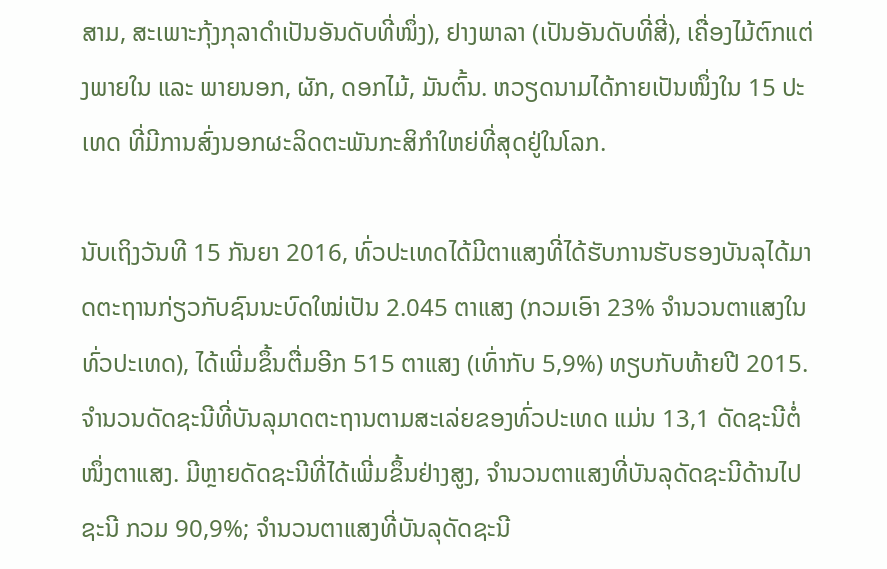ສາມ, ສະເພາະກຸ້ງກຸລາດຳເປັນອັນດັບທີ່ໜຶ່ງ), ຢາງພາລາ (ເປັນອັນດັບທີ່ສີ່), ເຄື່ອງໄມ້ຕົກແຕ່ງພາຍໃນ ແລະ ພາຍນອກ, ຜັກ, ດອກໄມ້, ມັນຕົ້ນ. ຫວຽດນາມໄດ້ກາຍເປັນໜຶ່ງໃນ 15 ປະເທດ ທີ່ມີການສົ່ງນອກຜະລິດຕະພັນກະສິກຳໃຫຍ່ທີ່ສຸດຢູ່ໃນໂລກ.

ນັບເຖິງວັນທີ 15 ກັນຍາ 2016, ທົ່ວປະເທດໄດ້ມີຕາແສງທີ່ໄດ້ຮັບການຮັບຮອງບັນລຸໄດ້ມາດຕະຖານກ່ຽວກັບຊົນນະບົດໃໝ່ເປັນ 2.045 ຕາແສງ (ກວມເອົາ 23% ຈຳນວນຕາແສງໃນທົ່ວປະເທດ), ໄດ້ເພີ່ມຂຶ້ນຕື່ມອີກ 515 ຕາແສງ (ເທົ່າກັບ 5,9%) ທຽບກັບທ້າຍປີ 2015. ຈຳນວນດັດຊະນີທີ່ບັນລຸມາດຕະຖານຕາມສະເລ່ຍຂອງທົ່ວປະເທດ ແມ່ນ 13,1 ດັດຊະນີຕໍ່ໜຶ່ງຕາແສງ. ມີຫຼາຍດັດຊະນີທີ່ໄດ້ເພີ່ມຂຶ້ນຢ່າງສູງ, ຈຳນວນຕາແສງທີ່ບັນລຸດັດຊະນີດ້ານໄປຊະນີ ກວມ 90,9%; ຈຳນວນຕາແສງທີ່ບັນລຸດັດຊະນີ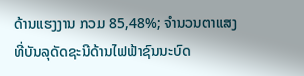ດ້ານແຮງງານ ກວມ 85,48%; ຈຳນວນຕາແສງທີ່ບັນລຸດັດຊະນີດ້ານໄຟຟ້າຊົນນະບົດ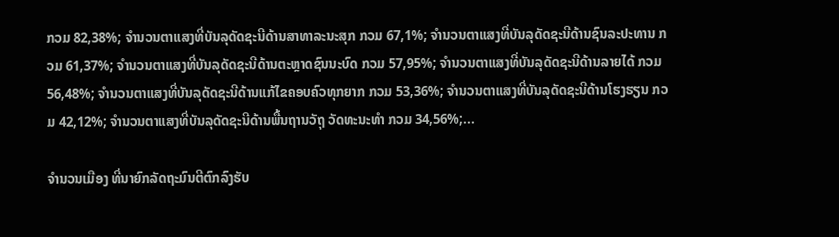ກວມ 82,38%; ຈຳນວນຕາແສງທີ່ບັນລຸດັດຊະນີດ້ານສາທາລະນະສຸກ ກວມ 67,1%; ຈຳນວນຕາແສງທີ່ບັນລຸດັດຊະນີດ້ານຊົນລະປະທານ ກວມ 61,37%; ຈຳນວນຕາແສງທີ່ບັນລຸດັດຊະນີດ້ານຕະຫຼາດຊົນນະບົດ ກວມ 57,95%; ຈຳນວນຕາແສງທີ່ບັນລຸດັດຊະນີດ້ານລາຍໄດ້ ກວມ 56,48%; ຈຳນວນຕາແສງທີ່ບັນລຸດັດຊະນີດ້ານແກ້ໄຂຄອບຄົວທຸກຍາກ ກວມ 53,36%; ຈຳນວນຕາແສງທີ່ບັນລຸດັດຊະນີດ້ານໂຮງຮຽນ ກວມ 42,12%; ຈຳນວນຕາແສງທີ່ບັນລຸດັດຊະນີດ້ານພື້ນຖານວັຖຸ ວັດທະນະທຳ ກວມ 34,56%;...

ຈຳນວນເມືອງ ທີ່ນາຍົກລັດຖະມົນຕີຕົກລົງຮັບ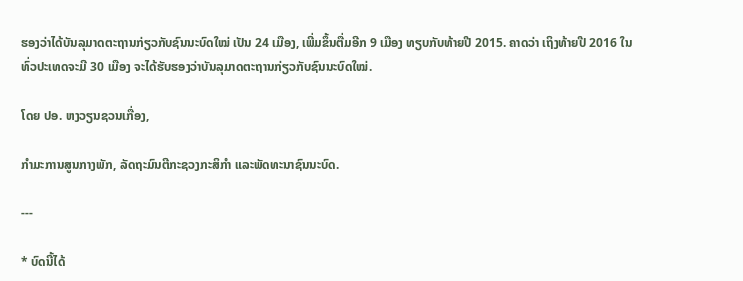ຮອງວ່າໄດ້ບັນລຸມາດຕະຖານກ່ຽວກັບຊົນນະບົດໃໝ່ ເປັນ 24 ເມືອງ, ເພີ່ມຂຶ້ນຕື່ມອີກ 9 ເມືອງ ທຽບກັບທ້າຍປີ 2015. ຄາດວ່າ ເຖິງທ້າຍປີ 2016 ໃນທົ່ວປະເທດຈະມີ 30 ເມືອງ ຈະໄດ້ຮັບຮອງວ່າບັນລຸມາດຕະຖານກ່ຽວກັບຊົນນະບົດໃໝ່.

ໂດຍ ປອ. ຫງວຽນຊວນເກື່ອງ,

ກຳມະການສູນກາງພັກ, ລັດຖະມົນຕີກະຊວງກະສິກຳ ແລະພັດທະນາຊົນນະບົດ.

---

* ບົດນີ້ໄດ້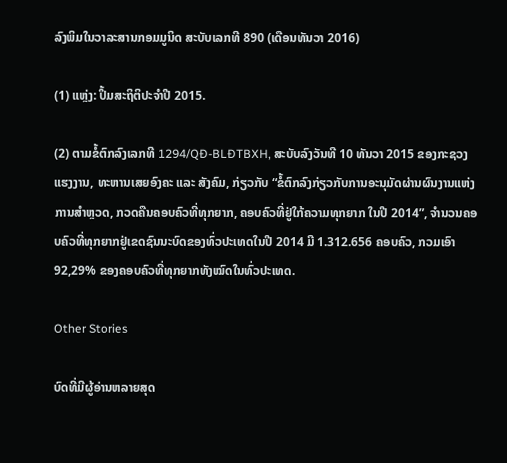ລົງພິມໃນວາລະສານກອມມູນິດ ສະບັບເລກທີ 890 (ເດືອນທັນວາ 2016)

(1) ແຫຼ່ງ: ປຶ້ມສະຖິຕິປະຈຳປີ 2015.

(2) ຕາມຂໍ້ຕົກລົງເລກທີ 1294/QĐ-BLĐTBXH, ສະບັບລົງວັນທີ 10 ທັນວາ 2015 ຂອງກະຊວງແຮງງານ, ທະຫານເສຍອົງຄະ ແລະ ສັງຄົມ, ກ່ຽວກັບ “ຂໍ້ຕົກລົງກ່ຽວກັບການອະນຸມັດຜ່ານຜົນງານແຫ່ງການສຳຫຼວດ, ກວດຄືນຄອບຄົວທີ່ທຸກຍາກ, ຄອບຄົວທີ່ຢູ່ໃກ້ຄວາມທຸກຍາກ ໃນປີ 2014”, ຈຳນວນຄອບຄົວທີ່ທຸກຍາກຢູ່ເຂດຊົນນະບົດຂອງທົ່ວປະເທດໃນປີ 2014 ມີ 1.312.656 ຄອບຄົວ, ກວມເອົາ 92,29% ຂອງຄອບຄົວທີ່ທຸກຍາກທັງໝົດໃນທົ່ວປະເທດ.

Other Stories

ບົດທີ່ມີຜູ້ອ່ານຫລາຍສຸດ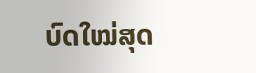ບົດໃໝ່ສຸດ